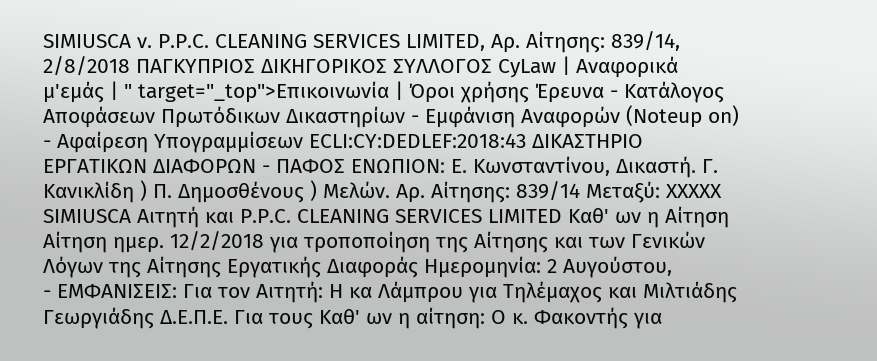SIMIUSCA ν. P.P.C. CLEANING SERVICES LIMITED, Αρ. Αίτησης: 839/14, 2/8/2018 ΠΑΓΚΥΠΡΙΟΣ ΔΙΚΗΓΟΡΙΚΟΣ ΣΥΛΛΟΓΟΣ CyLaw | Αναφορικά μ'εμάς | " target="_top">Επικοινωνία | Όροι χρήσης Έρευνα - Κατάλογος Αποφάσεων Πρωτόδικων Δικαστηρίων - Εμφάνιση Αναφορών (Noteup on) - Αφαίρεση Υπογραμμίσεων ECLI:CY:DEDLEF:2018:43 ΔΙΚΑΣΤΗΡΙΟ ΕΡΓΑΤΙΚΩΝ ΔΙΑΦΟΡΩΝ - ΠΑΦΟΣ ΕΝΩΠΙΟΝ: Ε. Κωνσταντίνου, Δικαστή. Γ. Κανικλίδη ) Π. Δημοσθένους ) Μελών. Αρ. Αίτησης: 839/14 Μεταξύ: XXXXX SIMIUSCA Αιτητή και P.P.C. CLEANING SERVICES LIMITED Καθ' ων η Αίτηση Αίτηση ημερ. 12/2/2018 για τροποποίηση της Αίτησης και των Γενικών Λόγων της Αίτησης Εργατικής Διαφοράς Ημερομηνία: 2 Αυγούστου,
- ΕΜΦΑΝΙΣΕΙΣ: Για τον Αιτητή: Η κα Λάμπρου για Τηλέμαχος και Μιλτιάδης Γεωργιάδης Δ.Ε.Π.Ε. Για τους Καθ' ων η αίτηση: Ο κ. Φακοντής για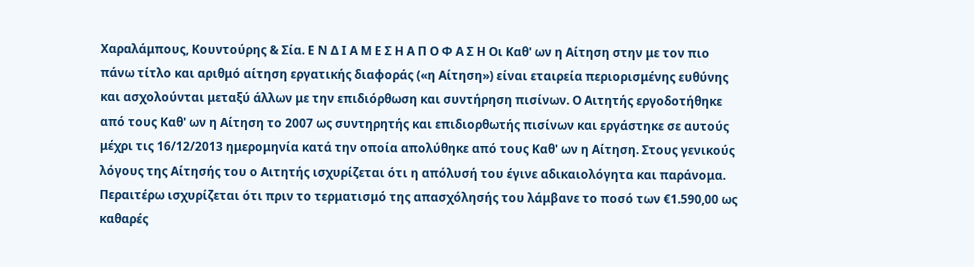Χαραλάμπους, Κουντούρης & Σία. Ε Ν Δ Ι Α Μ Ε Σ Η Α Π Ο Φ Α Σ Η Οι Καθ' ων η Αίτηση στην με τον πιο πάνω τίτλο και αριθμό αίτηση εργατικής διαφοράς («η Αίτηση») είναι εταιρεία περιορισμένης ευθύνης και ασχολούνται μεταξύ άλλων με την επιδιόρθωση και συντήρηση πισίνων. Ο Αιτητής εργοδοτήθηκε από τους Καθ' ων η Αίτηση το 2007 ως συντηρητής και επιδιορθωτής πισίνων και εργάστηκε σε αυτούς μέχρι τις 16/12/2013 ημερομηνία κατά την οποία απολύθηκε από τους Καθ' ων η Αίτηση. Στους γενικούς λόγους της Αίτησής του ο Αιτητής ισχυρίζεται ότι η απόλυσή του έγινε αδικαιολόγητα και παράνομα. Περαιτέρω ισχυρίζεται ότι πριν το τερματισμό της απασχόλησής του λάμβανε το ποσό των €1.590,00 ως καθαρές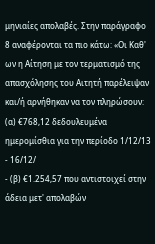μηνιαίες απολαβές. Στην παράγραφο 8 αναφέρονται τα πιο κάτω: «Οι Καθ' ων η Αίτηση με τον τερματισμό της απασχόλησης του Αιτητή παρέλειψαν και/ή αρνήθηκαν να τον πληρώσουν: (α) €768,12 δεδουλευμένα ημερομίσθια για την περίοδο 1/12/13 - 16/12/
- (β) €1.254,57 που αντιστοιχεί στην άδεια μετ' απολαβών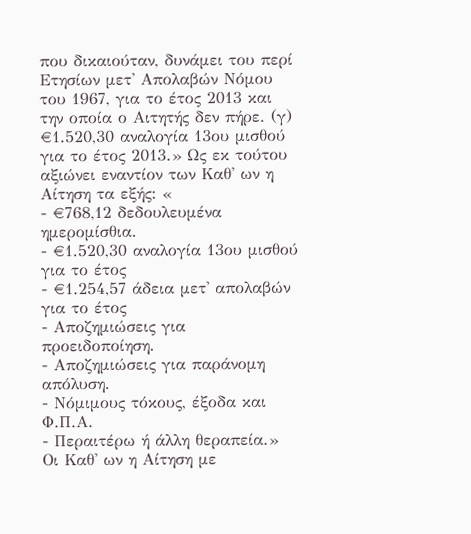που δικαιούταν, δυνάμει του περί Ετησίων μετ' Απολαβών Νόμου του 1967, για το έτος 2013 και την οποία ο Αιτητής δεν πήρε. (γ) €1.520,30 αναλογία 13ου μισθού για το έτος 2013.» Ως εκ τούτου αξιώνει εναντίον των Καθ' ων η Αίτηση τα εξής: «
- €768,12 δεδουλευμένα ημερομίσθια.
- €1.520,30 αναλογία 13ου μισθού για το έτος
- €1.254,57 άδεια μετ' απολαβών για το έτος
- Αποζημιώσεις για προειδοποίηση.
- Αποζημιώσεις για παράνομη απόλυση.
- Νόμιμους τόκους, έξοδα και Φ.Π.Α.
- Περαιτέρω ή άλλη θεραπεία.» Οι Καθ' ων η Αίτηση με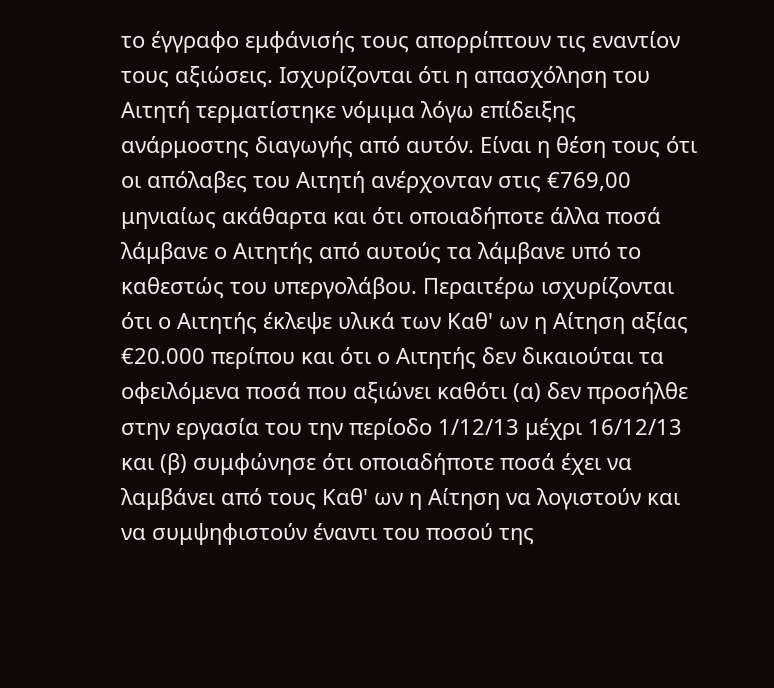το έγγραφο εμφάνισής τους απορρίπτουν τις εναντίον τους αξιώσεις. Ισχυρίζονται ότι η απασχόληση του Αιτητή τερματίστηκε νόμιμα λόγω επίδειξης ανάρμοστης διαγωγής από αυτόν. Είναι η θέση τους ότι οι απόλαβες του Αιτητή ανέρχονταν στις €769,00 μηνιαίως ακάθαρτα και ότι οποιαδήποτε άλλα ποσά λάμβανε ο Αιτητής από αυτούς τα λάμβανε υπό το καθεστώς του υπεργολάβου. Περαιτέρω ισχυρίζονται ότι ο Αιτητής έκλεψε υλικά των Καθ' ων η Αίτηση αξίας €20.000 περίπου και ότι ο Αιτητής δεν δικαιούται τα οφειλόμενα ποσά που αξιώνει καθότι (α) δεν προσήλθε στην εργασία του την περίοδο 1/12/13 μέχρι 16/12/13 και (β) συμφώνησε ότι οποιαδήποτε ποσά έχει να λαμβάνει από τους Καθ' ων η Αίτηση να λογιστούν και να συμψηφιστούν έναντι του ποσού της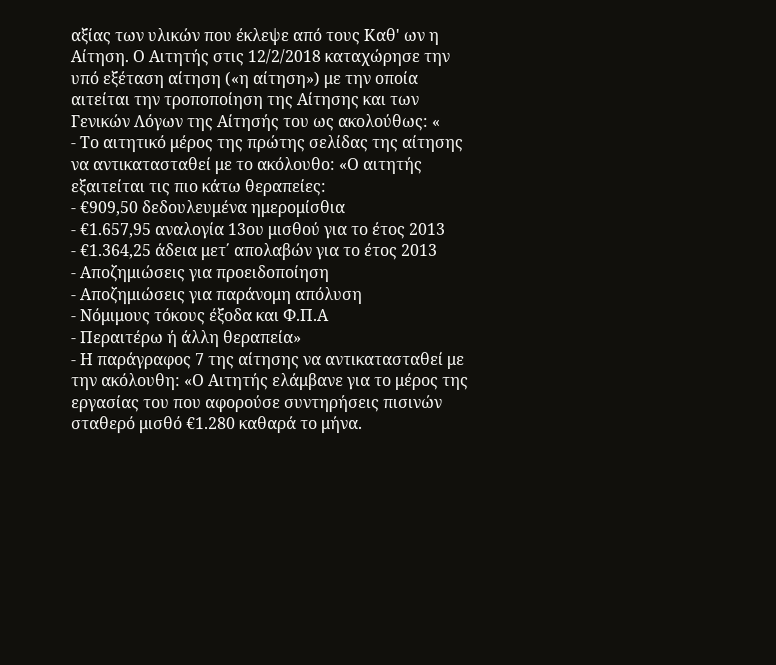αξίας των υλικών που έκλεψε από τους Καθ' ων η Αίτηση. Ο Αιτητής στις 12/2/2018 καταχώρησε την υπό εξέταση αίτηση («η αίτηση») με την οποία αιτείται την τροποποίηση της Αίτησης και των Γενικών Λόγων της Αίτησής του ως ακολούθως: «
- Το αιτητικό μέρος της πρώτης σελίδας της αίτησης να αντικατασταθεί με το ακόλουθο: «Ο αιτητής εξαιτείται τις πιο κάτω θεραπείες:
- €909,50 δεδουλευμένα ημερομίσθια
- €1.657,95 αναλογία 13ου μισθού για το έτος 2013
- €1.364,25 άδεια μετ΄ απολαβών για το έτος 2013
- Αποζημιώσεις για προειδοποίηση
- Αποζημιώσεις για παράνομη απόλυση
- Νόμιμους τόκους έξοδα και Φ.Π.Α
- Περαιτέρω ή άλλη θεραπεία»
- Η παράγραφος 7 της αίτησης να αντικατασταθεί με την ακόλουθη: «Ο Αιτητής ελάμβανε για το μέρος της εργασίας του που αφορούσε συντηρήσεις πισινών σταθερό μισθό €1.280 καθαρά το μήνα.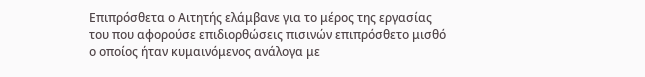Επιπρόσθετα ο Αιτητής ελάμβανε για το μέρος της εργασίας του που αφορούσε επιδιορθώσεις πισινών επιπρόσθετο μισθό ο οποίος ήταν κυμαινόμενος ανάλογα με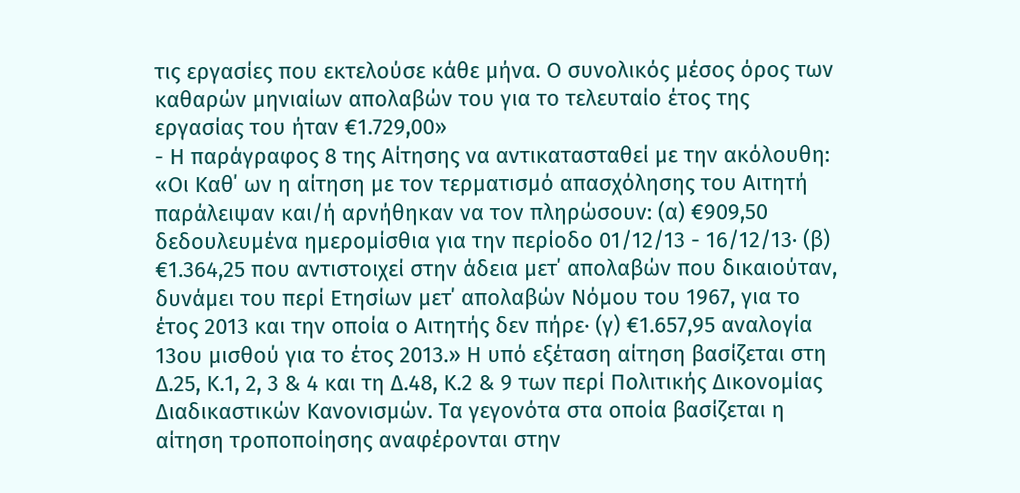τις εργασίες που εκτελούσε κάθε μήνα. Ο συνολικός μέσος όρος των καθαρών μηνιαίων απολαβών του για το τελευταίο έτος της εργασίας του ήταν €1.729,00»
- Η παράγραφος 8 της Αίτησης να αντικατασταθεί με την ακόλουθη: «Οι Καθ΄ ων η αίτηση με τον τερματισμό απασχόλησης του Αιτητή παράλειψαν και/ή αρνήθηκαν να τον πληρώσουν: (α) €909,50 δεδουλευμένα ημερομίσθια για την περίοδο 01/12/13 - 16/12/13· (β) €1.364,25 που αντιστοιχεί στην άδεια μετ΄ απολαβών που δικαιούταν, δυνάμει του περί Ετησίων μετ΄ απολαβών Νόμου του 1967, για το έτος 2013 και την οποία ο Αιτητής δεν πήρε· (γ) €1.657,95 αναλογία 13ου μισθού για το έτος 2013.» Η υπό εξέταση αίτηση βασίζεται στη Δ.25, Κ.1, 2, 3 & 4 και τη Δ.48, Κ.2 & 9 των περί Πολιτικής Δικονομίας Διαδικαστικών Κανονισμών. Τα γεγονότα στα οποία βασίζεται η αίτηση τροποποίησης αναφέρονται στην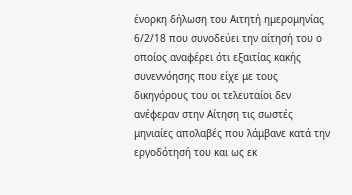ένορκη δήλωση του Αιτητή ημερομηνίας 6/2/18 που συνοδεύει την αίτησή του ο οποίος αναφέρει ότι εξαιτίας κακής συνεννόησης που είχε με τους δικηγόρους του οι τελευταίοι δεν ανέφεραν στην Αίτηση τις σωστές μηνιαίες απολαβές που λάμβανε κατά την εργοδότησή του και ως εκ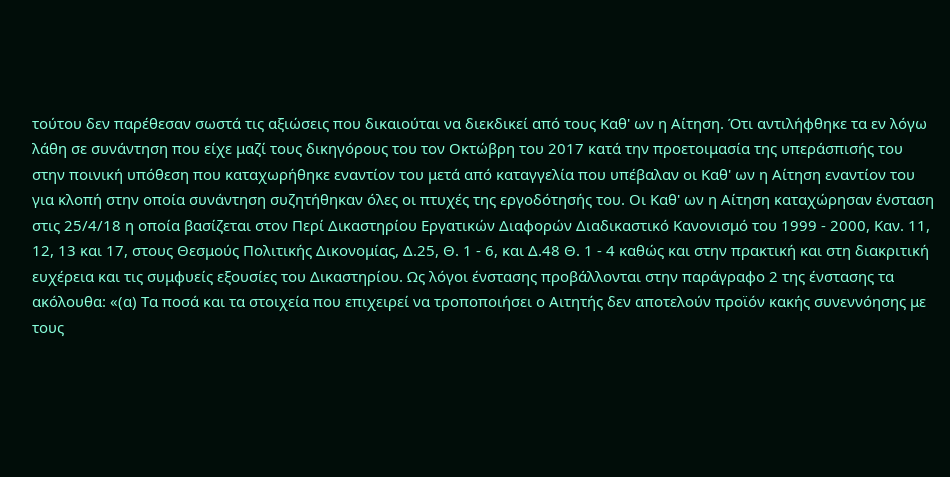τούτου δεν παρέθεσαν σωστά τις αξιώσεις που δικαιούται να διεκδικεί από τους Καθ' ων η Αίτηση. Ότι αντιλήφθηκε τα εν λόγω λάθη σε συνάντηση που είχε μαζί τους δικηγόρους του τον Οκτώβρη του 2017 κατά την προετοιμασία της υπεράσπισής του στην ποινική υπόθεση που καταχωρήθηκε εναντίον του μετά από καταγγελία που υπέβαλαν οι Καθ' ων η Αίτηση εναντίον του για κλοπή στην οποία συνάντηση συζητήθηκαν όλες οι πτυχές της εργοδότησής του. Οι Καθ' ων η Αίτηση καταχώρησαν ένσταση στις 25/4/18 η οποία βασίζεται στον Περί Δικαστηρίου Εργατικών Διαφορών Διαδικαστικό Κανονισμό του 1999 - 2000, Καν. 11, 12, 13 και 17, στους Θεσμούς Πολιτικής Δικονομίας, Δ.25, Θ. 1 - 6, και Δ.48 Θ. 1 - 4 καθώς και στην πρακτική και στη διακριτική ευχέρεια και τις συμφυείς εξουσίες του Δικαστηρίου. Ως λόγοι ένστασης προβάλλονται στην παράγραφο 2 της ένστασης τα ακόλουθα: «(α) Τα ποσά και τα στοιχεία που επιχειρεί να τροποποιήσει ο Αιτητής δεν αποτελούν προϊόν κακής συνεννόησης με τους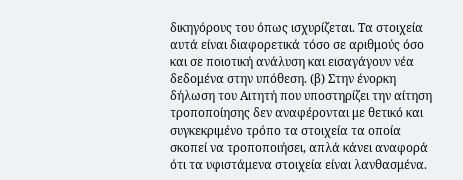δικηγόρους του όπως ισχυρίζεται. Τα στοιχεία αυτά είναι διαφορετικά τόσο σε αριθμούς όσο και σε ποιοτική ανάλυση και εισαγάγουν νέα δεδομένα στην υπόθεση. (β) Στην ένορκη δήλωση του Αιτητή που υποστηρίζει την αίτηση τροποποίησης δεν αναφέρονται με θετικό και συγκεκριμένο τρόπο τα στοιχεία τα οποία σκοπεί να τροποποιήσει, απλά κάνει αναφορά ότι τα υφιστάμενα στοιχεία είναι λανθασμένα.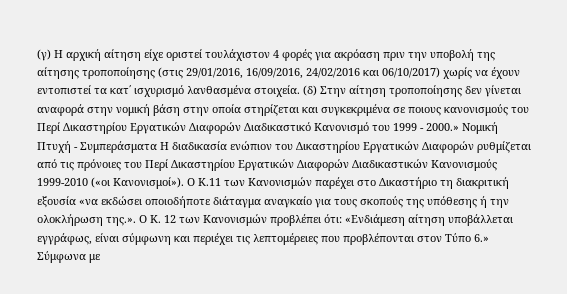(γ) Η αρχική αίτηση είχε οριστεί τουλάχιστον 4 φορές για ακρόαση πριν την υποβολή της αίτησης τροποποίησης (στις 29/01/2016, 16/09/2016, 24/02/2016 και 06/10/2017) χωρίς να έχουν εντοπιστεί τα κατ΄ ισχυρισμό λανθασμένα στοιχεία. (δ) Στην αίτηση τροποποίησης δεν γίνεται αναφορά στην νομική βάση στην οποία στηρίζεται και συγκεκριμένα σε ποιους κανονισμούς του Περί Δικαστηρίου Εργατικών Διαφορών Διαδικαστικό Κανονισμό του 1999 - 2000.» Νομική Πτυχή - Συμπεράσματα Η διαδικασία ενώπιον του Δικαστηρίου Εργατικών Διαφορών ρυθμίζεται από τις πρόνοιες του Περί Δικαστηρίου Εργατικών Διαφορών Διαδικαστικών Κανονισμούς 1999-2010 («οι Κανονισμοί»). Ο Κ.11 των Κανονισμών παρέχει στο Δικαστήριο τη διακριτική εξουσία «να εκδώσει οποιοδήποτε διάταγμα αναγκαίο για τους σκοπούς της υπόθεσης ή την ολοκλήρωση της.». Ο Κ. 12 των Κανονισμών προβλέπει ότι: «Ενδιάμεση αίτηση υποβάλλεται εγγράφως, είναι σύμφωνη και περιέχει τις λεπτομέρειες που προβλέπονται στον Τύπο 6.» Σύμφωνα με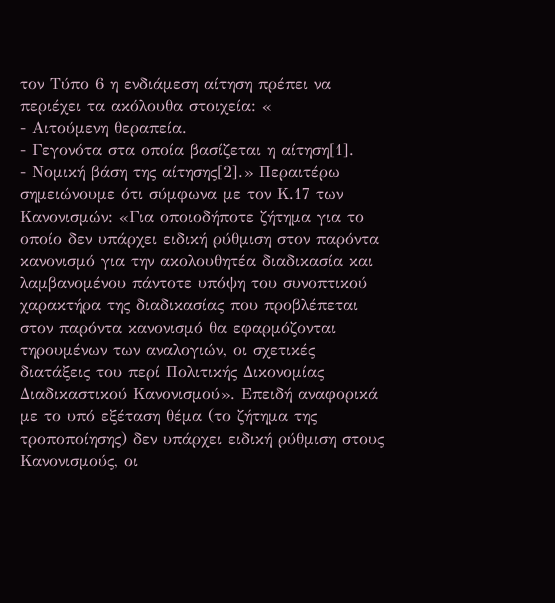τον Τύπο 6 η ενδιάμεση αίτηση πρέπει να περιέχει τα ακόλουθα στοιχεία: «
- Αιτούμενη θεραπεία.
- Γεγονότα στα οποία βασίζεται η αίτηση[1].
- Νομική βάση της αίτησης[2].» Περαιτέρω σημειώνουμε ότι σύμφωνα με τον Κ.17 των Κανονισμών: «Για οποιοδήποτε ζήτημα για το οποίο δεν υπάρχει ειδική ρύθμιση στον παρόντα κανονισμό για την ακολουθητέα διαδικασία και λαμβανομένου πάντοτε υπόψη του συνοπτικού χαρακτήρα της διαδικασίας που προβλέπεται στον παρόντα κανονισμό θα εφαρμόζονται τηρουμένων των αναλογιών, οι σχετικές διατάξεις του περί Πολιτικής Δικονομίας Διαδικαστικού Κανονισμού». Επειδή αναφορικά με το υπό εξέταση θέμα (το ζήτημα της τροποποίησης) δεν υπάρχει ειδική ρύθμιση στους Κανονισμούς, οι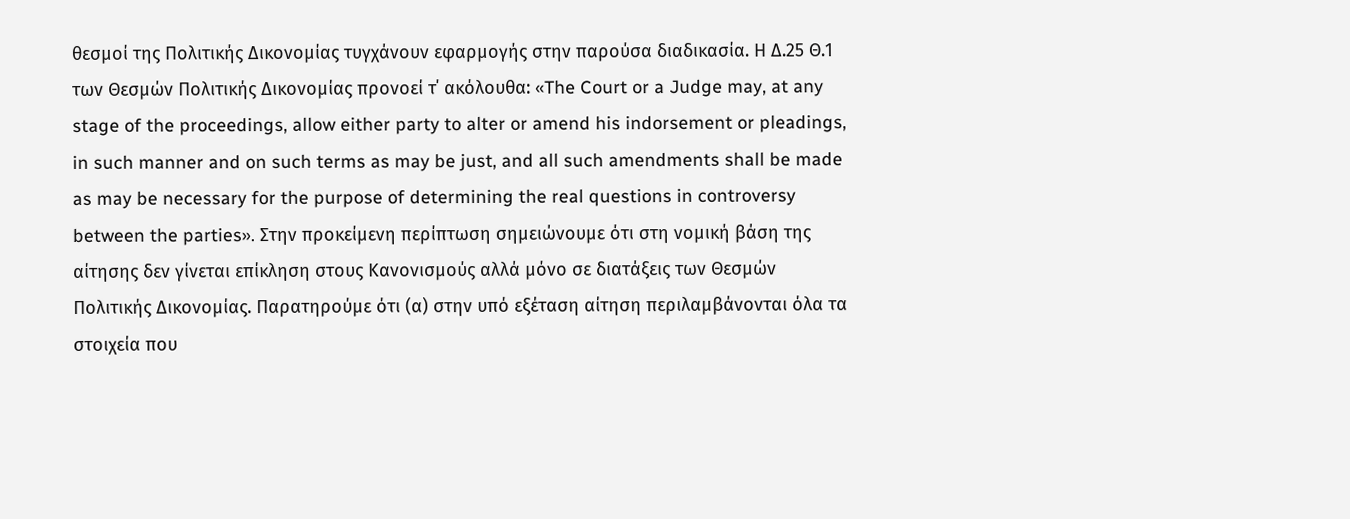θεσμοί της Πολιτικής Δικονομίας τυγχάνουν εφαρμογής στην παρούσα διαδικασία. Η Δ.25 Θ.1 των Θεσμών Πολιτικής Δικονομίας προνοεί τ΄ ακόλουθα: «The Court or a Judge may, at any stage of the proceedings, allow either party to alter or amend his indorsement or pleadings, in such manner and on such terms as may be just, and all such amendments shall be made as may be necessary for the purpose of determining the real questions in controversy between the parties». Στην προκείμενη περίπτωση σημειώνουμε ότι στη νομική βάση της αίτησης δεν γίνεται επίκληση στους Κανονισμούς αλλά μόνο σε διατάξεις των Θεσμών Πολιτικής Δικονομίας. Παρατηρούμε ότι (α) στην υπό εξέταση αίτηση περιλαμβάνονται όλα τα στοιχεία που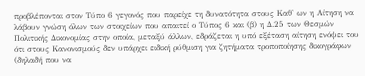προβλέπονται στον Τύπο 6 γεγονός που παρείχε τη δυνατότητα στους Καθ' ων η Αίτηση να λάβουν γνώση όλων των στοιχείων που απαιτεί ο Τύπος 6 και (β) η Δ.25 των Θεσμών Πολιτικής Δικονομίας στην οποία, μεταξύ άλλων, εδράζεται η υπό εξέταση αίτηση ενόψει του ότι στους Κανονισμούς δεν υπάρχει ειδική ρύθμιση για ζητήματα τροποποίησης δικογράφων (δηλαδή που να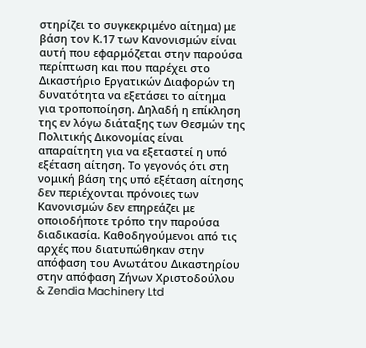στηρίζει το συγκεκριμένο αίτημα) με βάση τον Κ.17 των Κανονισμών είναι αυτή που εφαρμόζεται στην παρούσα περίπτωση και που παρέχει στο Δικαστήριο Εργατικών Διαφορών τη δυνατότητα να εξετάσει το αίτημα για τροποποίηση. Δηλαδή η επίκληση της εν λόγω διάταξης των Θεσμών της Πολιτικής Δικονομίας είναι απαραίτητη για να εξεταστεί η υπό εξέταση αίτηση. Το γεγονός ότι στη νομική βάση της υπό εξέταση αίτησης δεν περιέχονται πρόνοιες των Κανονισμών δεν επηρεάζει με οποιοδήποτε τρόπο την παρούσα διαδικασία. Καθοδηγούμενοι από τις αρχές που διατυπώθηκαν στην απόφαση του Ανωτάτου Δικαστηρίου στην απόφαση Ζήνων Χριστοδούλου & Zendia Machinery Ltd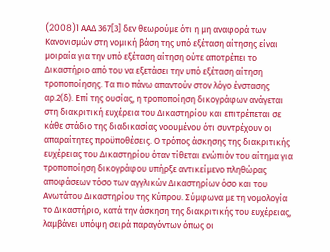(2008)1 AAΔ 367[3] δεν θεωρούμε ότι η μη αναφορά των Κανονισμών στη νομική βάση της υπό εξέταση αίτησης είναι μοιραία για την υπό εξέταση αίτηση ούτε αποτρέπει το Δικαστήριο από του να εξετάσει την υπό εξέταση αίτηση τροποποίησης. Τα πιο πάνω απαντούν στον λόγο ένστασης αρ.2(δ). Επί της ουσίας, η τροποποίηση δικογράφων ανάγεται στη διακριτική ευχέρεια του Δικαστηρίου και επιτρέπεται σε κάθε στάδιο της διαδικασίας νοουμένου ότι συντρέχουν οι απαραίτητες προϋποθέσεις. Ο τρόπος άσκησης της διακριτικής ευχέρειας του Δικαστηρίου όταν τίθεται ενώπιόν του αίτημα για τροποποίηση δικογράφου υπήρξε αντικείμενο πληθώρας αποφάσεων τόσο των αγγλικών Δικαστηρίων όσο και του Ανωτάτου Δικαστηρίου της Κύπρου. Σύμφωνα με τη νομολογία το Δικαστήριο, κατά την άσκηση της διακριτικής του ευχέρειας, λαμβάνει υπόψη σειρά παραγόντων όπως οι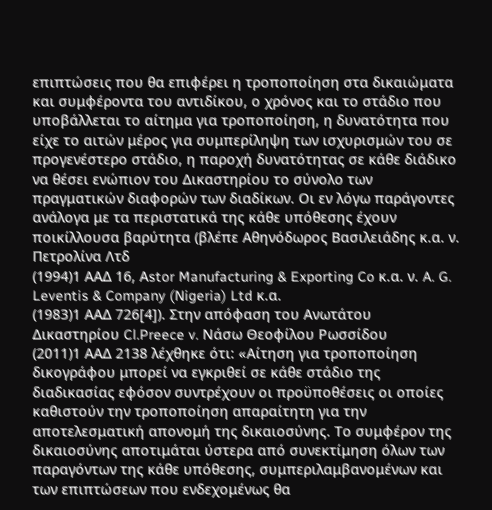επιπτώσεις που θα επιφέρει η τροποποίηση στα δικαιώματα και συμφέροντα του αντιδίκου, ο χρόνος και το στάδιο που υποβάλλεται το αίτημα για τροποποίηση, η δυνατότητα που είχε το αιτών μέρος για συμπερίληψη των ισχυρισμών του σε προγενέστερο στάδιο, η παροχή δυνατότητας σε κάθε διάδικο να θέσει ενώπιον του Δικαστηρίου το σύνολο των πραγματικών διαφορών των διαδίκων. Οι εν λόγω παράγοντες ανάλογα με τα περιστατικά της κάθε υπόθεσης έχουν ποικίλλουσα βαρύτητα (βλέπε Αθηνόδωρος Βασιλειάδης κ.α. ν. Πετρολίνα Λτδ
(1994)1 ΑΑΔ 16, Αstor Manufacturing & Exporting Co κ.α. ν. A. G. Leventis & Company (Nigeria) Ltd κ.α.
(1983)1 ΑΑΔ 726[4]). Στην απόφαση του Ανωτάτου Δικαστηρίου Cl.Preece v. Nάσω Θεοφίλου Ρωσσίδου
(2011)1 ΑΑΔ 2138 λέχθηκε ότι: «Αίτηση για τροποποίηση δικογράφου μπορεί να εγκριθεί σε κάθε στάδιο της διαδικασίας εφόσον συντρέχουν οι προϋποθέσεις οι οποίες καθιστούν την τροποποίηση απαραίτητη για την αποτελεσματική απονομή της δικαιοσύνης. Το συμφέρον της δικαιοσύνης αποτιμάται ύστερα από συνεκτίμηση όλων των παραγόντων της κάθε υπόθεσης, συμπεριλαμβανομένων και των επιπτώσεων που ενδεχομένως θα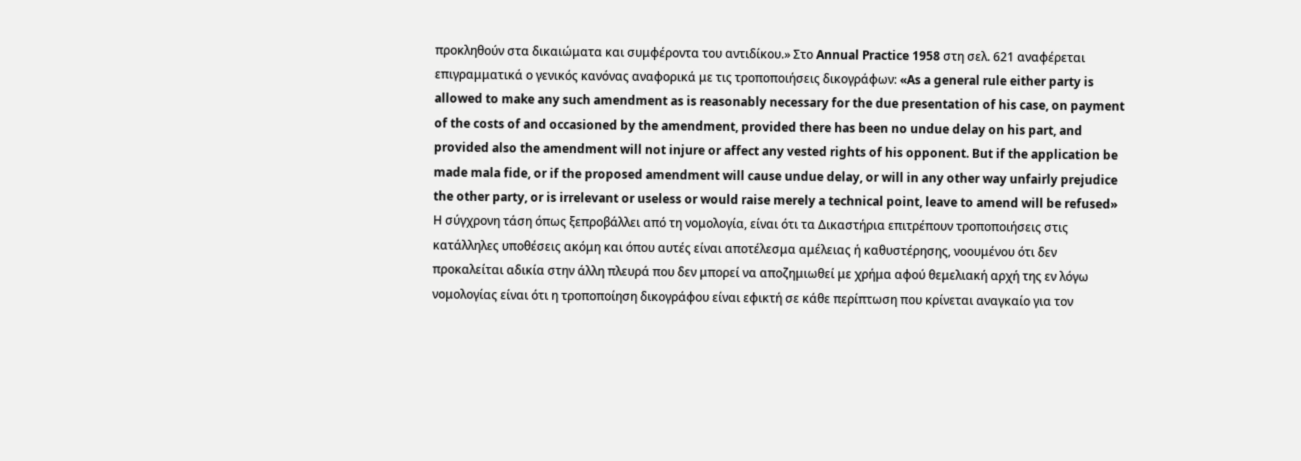προκληθούν στα δικαιώματα και συμφέροντα του αντιδίκου.» Στο Annual Practice 1958 στη σελ. 621 αναφέρεται επιγραμματικά ο γενικός κανόνας αναφορικά με τις τροποποιήσεις δικογράφων: «As a general rule either party is allowed to make any such amendment as is reasonably necessary for the due presentation of his case, on payment of the costs of and occasioned by the amendment, provided there has been no undue delay on his part, and provided also the amendment will not injure or affect any vested rights of his opponent. But if the application be made mala fide, or if the proposed amendment will cause undue delay, or will in any other way unfairly prejudice the other party, or is irrelevant or useless or would raise merely a technical point, leave to amend will be refused» Η σύγχρονη τάση όπως ξεπροβάλλει από τη νομολογία, είναι ότι τα Δικαστήρια επιτρέπουν τροποποιήσεις στις κατάλληλες υποθέσεις ακόμη και όπου αυτές είναι αποτέλεσμα αμέλειας ή καθυστέρησης, νοουμένου ότι δεν προκαλείται αδικία στην άλλη πλευρά που δεν μπορεί να αποζημιωθεί με χρήμα αφού θεμελιακή αρχή της εν λόγω νομολογίας είναι ότι η τροποποίηση δικογράφου είναι εφικτή σε κάθε περίπτωση που κρίνεται αναγκαίο για τον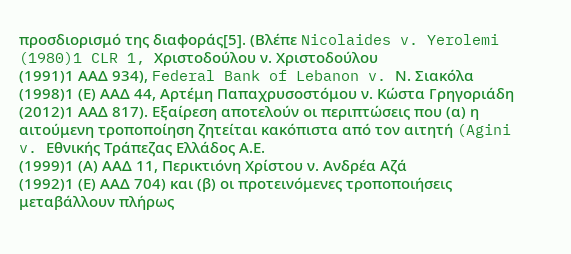προσδιορισμό της διαφοράς[5]. (Βλέπε Nicolaides v. Yerolemi
(1980)1 CLR 1, Χριστοδούλου ν. Χριστοδούλου
(1991)1 ΑΑΔ 934), Federal Bank of Lebanon v. Ν. Σιακόλα
(1998)1 (Ε) ΑΑΔ 44, Αρτέμη Παπαχρυσοστόμου ν. Κώστα Γρηγοριάδη
(2012)1 ΑΑΔ 817). Εξαίρεση αποτελούν οι περιπτώσεις που (α) η αιτούμενη τροποποίηση ζητείται κακόπιστα από τον αιτητή (Agini v. Εθνικής Τράπεζας Ελλάδος Α.Ε.
(1999)1 (Α) ΑΑΔ 11, Περικτιόνη Χρίστου ν. Ανδρέα Αζά
(1992)1 (Ε) ΑΑΔ 704) και (β) οι προτεινόμενες τροποποιήσεις μεταβάλλουν πλήρως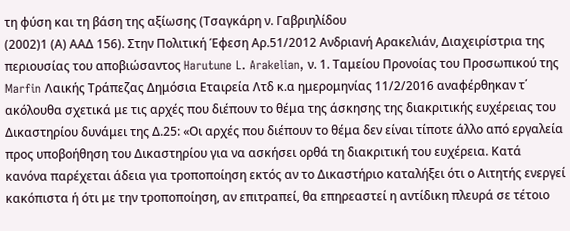τη φύση και τη βάση της αξίωσης (Τσαγκάρη ν. Γαβριηλίδου
(2002)1 (Α) ΑΑΔ 156). Στην Πολιτική Έφεση Αρ.51/2012 Ανδριανή Αρακελιάν, Διαχειρίστρια της περιουσίας του αποβιώσαντος Harutune L. Arakelian, ν. 1. Ταμείου Προνοίας του Προσωπικού της Marfin Λαικής Τράπεζας Δημόσια Εταιρεία Λτδ κ.α ημερομηνίας 11/2/2016 αναφέρθηκαν τ΄ ακόλουθα σχετικά με τις αρχές που διέπουν το θέμα της άσκησης της διακριτικής ευχέρειας του Δικαστηρίου δυνάμει της Δ.25: «Οι αρχές που διέπουν το θέμα δεν είναι τίποτε άλλο από εργαλεία προς υποβοήθηση του Δικαστηρίου για να ασκήσει ορθά τη διακριτική του ευχέρεια. Κατά κανόνα παρέχεται άδεια για τροποποίηση εκτός αν το Δικαστήριο καταλήξει ότι ο Αιτητής ενεργεί κακόπιστα ή ότι με την τροποποίηση, αν επιτραπεί, θα επηρεαστεί η αντίδικη πλευρά σε τέτοιο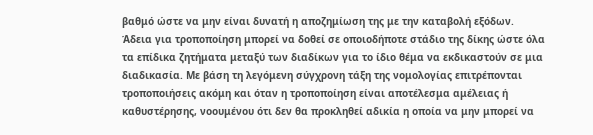βαθμό ώστε να μην είναι δυνατή η αποζημίωση της με την καταβολή εξόδων. Άδεια για τροποποίηση μπορεί να δοθεί σε οποιοδήποτε στάδιο της δίκης ώστε όλα τα επίδικα ζητήματα μεταξύ των διαδίκων για το ίδιο θέμα να εκδικαστούν σε μια διαδικασία. Με βάση τη λεγόμενη σύγχρονη τάξη της νομολογίας επιτρέπονται τροποποιήσεις ακόμη και όταν η τροποποίηση είναι αποτέλεσμα αμέλειας ή καθυστέρησης, νοουμένου ότι δεν θα προκληθεί αδικία η οποία να μην μπορεί να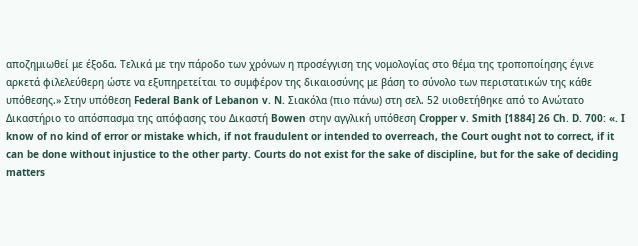αποζημιωθεί με έξοδα. Τελικά με την πάροδο των χρόνων η προσέγγιση της νομολογίας στο θέμα της τροποποίησης έγινε αρκετά φιλελεύθερη ώστε να εξυπηρετείται το συμφέρον της δικαιοσύνης με βάση το σύνολο των περιστατικών της κάθε υπόθεσης.» Στην υπόθεση Federal Bank of Lebanon v. N. Σιακόλα (πιο πάνω) στη σελ. 52 υιοθετήθηκε από το Ανώτατο Δικαστήριο το απόσπασμα της απόφασης του Δικαστή Bowen στην αγγλική υπόθεση Cropper v. Smith [1884] 26 Ch. D. 700: «. I know of no kind of error or mistake which, if not fraudulent or intended to overreach, the Court ought not to correct, if it can be done without injustice to the other party. Courts do not exist for the sake of discipline, but for the sake of deciding matters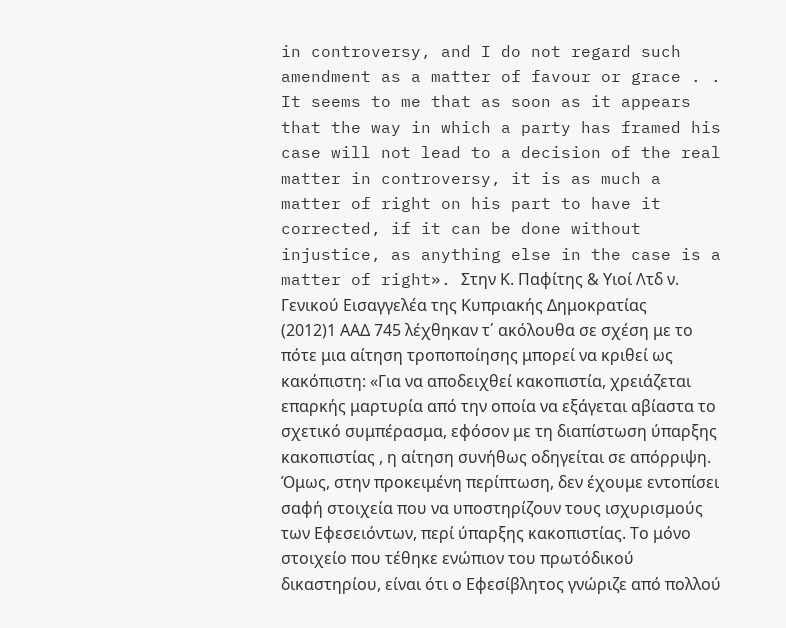in controversy, and I do not regard such amendment as a matter of favour or grace . . It seems to me that as soon as it appears that the way in which a party has framed his case will not lead to a decision of the real matter in controversy, it is as much a matter of right on his part to have it corrected, if it can be done without injustice, as anything else in the case is a matter of right». Στην Κ. Παφίτης & Υιοί Λτδ ν. Γενικού Εισαγγελέα της Κυπριακής Δημοκρατίας
(2012)1 ΑΑΔ 745 λέχθηκαν τ΄ ακόλουθα σε σχέση με το πότε μια αίτηση τροποποίησης μπορεί να κριθεί ως κακόπιστη: «Για να αποδειχθεί κακοπιστία, χρειάζεται επαρκής μαρτυρία από την οποία να εξάγεται αβίαστα το σχετικό συμπέρασμα, εφόσον με τη διαπίστωση ύπαρξης κακοπιστίας , η αίτηση συνήθως οδηγείται σε απόρριψη. Όμως, στην προκειμένη περίπτωση, δεν έχουμε εντοπίσει σαφή στοιχεία που να υποστηρίζουν τους ισχυρισμούς των Εφεσειόντων, περί ύπαρξης κακοπιστίας. Το μόνο στοιχείο που τέθηκε ενώπιον του πρωτόδικού δικαστηρίου, είναι ότι ο Εφεσίβλητος γνώριζε από πολλού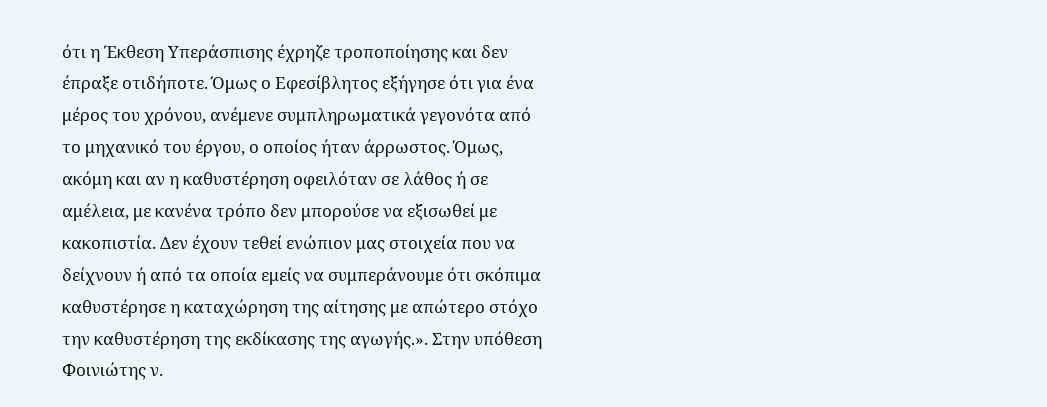ότι η Έκθεση Υπεράσπισης έχρηζε τροποποίησης και δεν έπραξε οτιδήποτε. Όμως ο Εφεσίβλητος εξήγησε ότι για ένα μέρος του χρόνου, ανέμενε συμπληρωματικά γεγονότα από το μηχανικό του έργου, ο οποίος ήταν άρρωστος. Όμως, ακόμη και αν η καθυστέρηση οφειλόταν σε λάθος ή σε αμέλεια, με κανένα τρόπο δεν μπορούσε να εξισωθεί με κακοπιστία. Δεν έχουν τεθεί ενώπιον μας στοιχεία που να δείχνουν ή από τα οποία εμείς να συμπεράνουμε ότι σκόπιμα καθυστέρησε η καταχώρηση της αίτησης με απώτερο στόχο την καθυστέρηση της εκδίκασης της αγωγής.». Στην υπόθεση Φοινιώτης ν.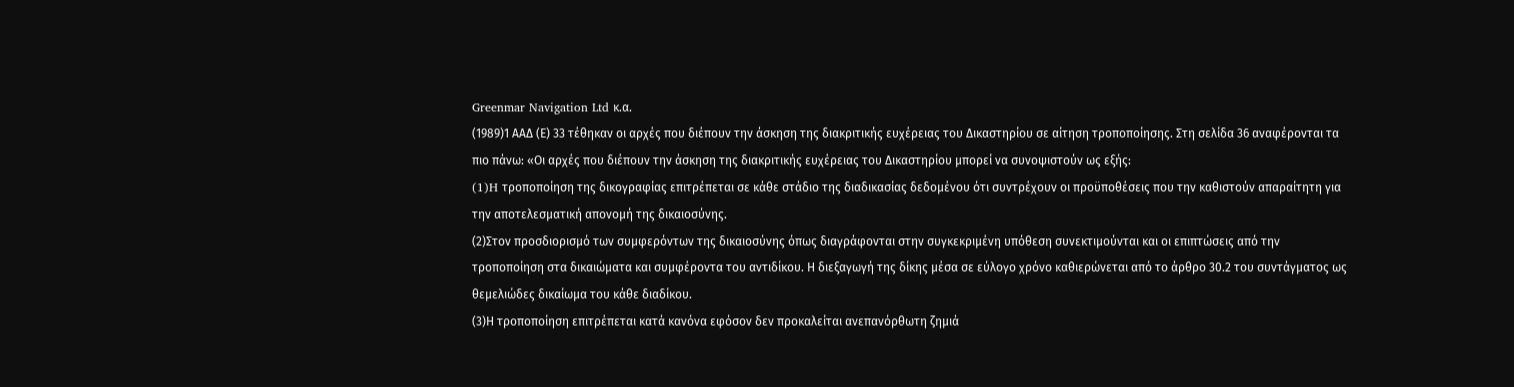Greenmar Navigation Ltd κ.α.
(1989)1 ΑΑΔ (Ε) 33 τέθηκαν οι αρχές που διέπουν την άσκηση της διακριτικής ευχέρειας του Δικαστηρίου σε αίτηση τροποποίησης. Στη σελίδα 36 αναφέρονται τα πιο πάνω: «Οι αρχές που διέπουν την άσκηση της διακριτικής ευχέρειας του Δικαστηρίου μπορεί να συνοψιστούν ως εξής:
(1)H τροποποίηση της δικογραφίας επιτρέπεται σε κάθε στάδιο της διαδικασίας δεδομένου ότι συντρέχουν οι προϋποθέσεις που την καθιστούν απαραίτητη για την αποτελεσματική απονομή της δικαιοσύνης.
(2)Στον προσδιορισμό των συμφερόντων της δικαιοσύνης όπως διαγράφονται στην συγκεκριμένη υπόθεση συνεκτιμούνται και οι επιπτώσεις από την τροποποίηση στα δικαιώματα και συμφέροντα του αντιδίκου. Η διεξαγωγή της δίκης μέσα σε εύλογο χρόνο καθιερώνεται από το άρθρο 30.2 του συντάγματος ως θεμελιώδες δικαίωμα του κάθε διαδίκου.
(3)Η τροποποίηση επιτρέπεται κατά κανόνα εφόσον δεν προκαλείται ανεπανόρθωτη ζημιά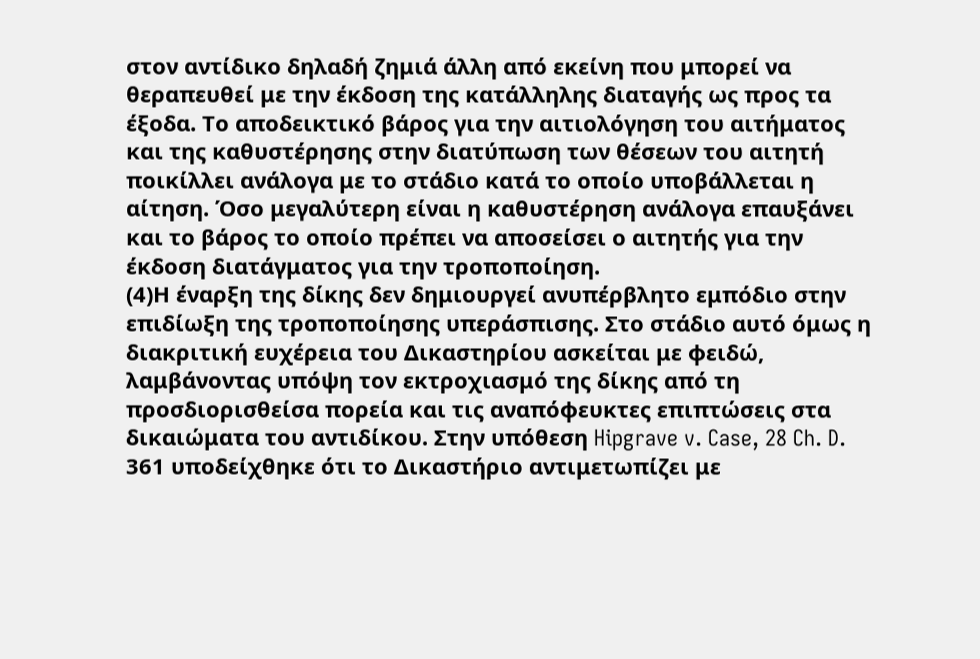στον αντίδικο δηλαδή ζημιά άλλη από εκείνη που μπορεί να θεραπευθεί με την έκδοση της κατάλληλης διαταγής ως προς τα έξοδα. Το αποδεικτικό βάρος για την αιτιολόγηση του αιτήματος και της καθυστέρησης στην διατύπωση των θέσεων του αιτητή ποικίλλει ανάλογα με το στάδιο κατά το οποίο υποβάλλεται η αίτηση. Όσο μεγαλύτερη είναι η καθυστέρηση ανάλογα επαυξάνει και το βάρος το οποίο πρέπει να αποσείσει ο αιτητής για την έκδοση διατάγματος για την τροποποίηση.
(4)Η έναρξη της δίκης δεν δημιουργεί ανυπέρβλητο εμπόδιο στην επιδίωξη της τροποποίησης υπεράσπισης. Στο στάδιο αυτό όμως η διακριτική ευχέρεια του Δικαστηρίου ασκείται με φειδώ, λαμβάνοντας υπόψη τον εκτροχιασμό της δίκης από τη προσδιορισθείσα πορεία και τις αναπόφευκτες επιπτώσεις στα δικαιώματα του αντιδίκου. Στην υπόθεση Hipgrave v. Case, 28 Ch. D. 361 υποδείχθηκε ότι το Δικαστήριο αντιμετωπίζει με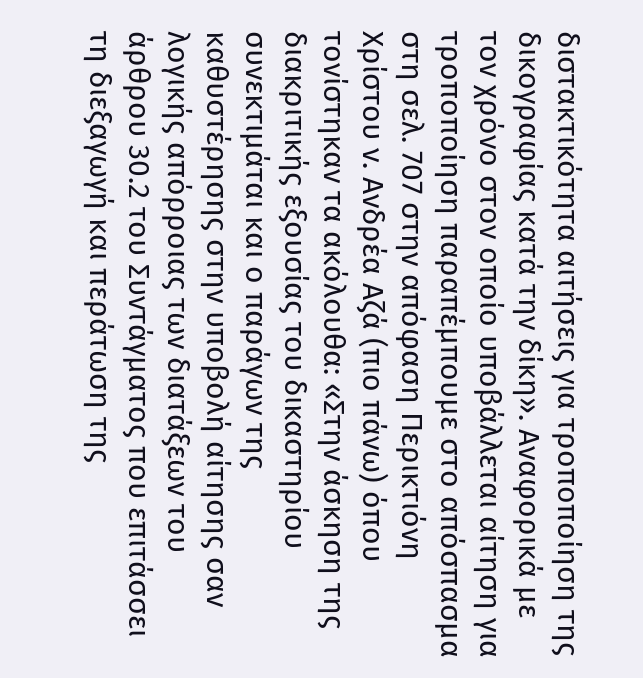διστακτικότητα αιτήσεις για τροποποίηση της δικογραφίας κατά την δίκη». Αναφορικά με τον χρόνο στον οποίο υποβάλλεται αίτηση για τροποποίηση παραπέμπουμε στο απόσπασμα στη σελ. 707 στην απόφαση Περικτιόνη Χρίστου ν. Ανδρέα Αζά (πιο πάνω) όπου τονίστηκαν τα ακόλουθα: «Στην άσκηση της διακριτικής εξουσίας του δικαστηρίου συνεκτιμάται και ο παράγων της καθυστέρησης στην υποβολή αίτησης σαν λογικής απόρροιας των διατάξεων του άρθρου 30.2 του Συντάγματος που επιτάσσει τη διεξαγωγή και περάτωση της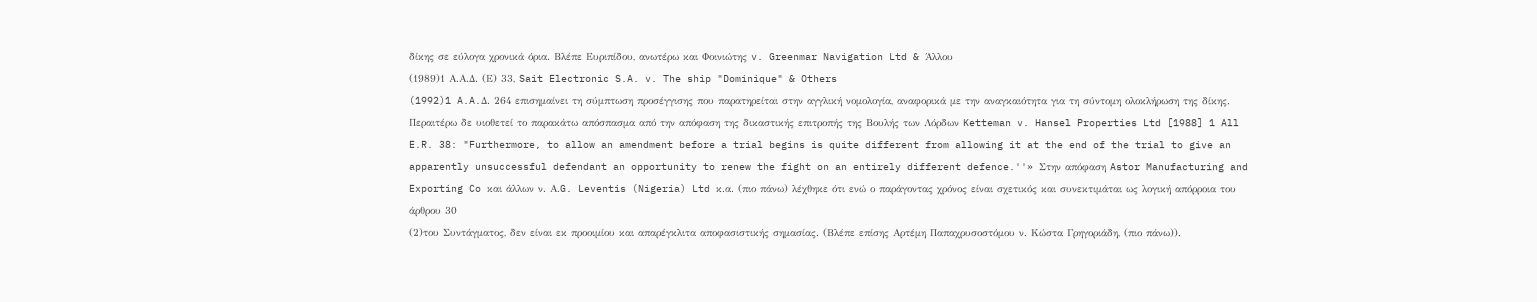δίκης σε εύλογα χρονικά όρια. Βλέπε Ευριπίδου, ανωτέρω και Φοινιώτης v. Greenmar Navigation Ltd & Άλλου
(1989)1 Α.Α.Δ. (Ε) 33, Sait Electronic S.A. v. The ship "Dominique" & Others
(1992)1 A.A.Δ. 264 επισημαίνει τη σύμπτωση προσέγγισης που παρατηρείται στην αγγλική νομολογία, αναφορικά με την αναγκαιότητα για τη σύντομη ολοκλήρωση της δίκης. Περαιτέρω δε υιοθετεί το παρακάτω απόσπασμα από την απόφαση της δικαστικής επιτροπής της Βουλής των Λόρδων Ketteman v. Hansel Properties Ltd [1988] 1 All E.R. 38: "Furthermore, to allow an amendment before a trial begins is quite different from allowing it at the end of the trial to give an apparently unsuccessful defendant an opportunity to renew the fight on an entirely different defence.''» Στην απόφαση Astor Manufacturing and Exporting Co και άλλων ν. Α.G. Leventis (Nigeria) Ltd κ.α. (πιο πάνω) λέχθηκε ότι ενώ ο παράγοντας χρόνος είναι σχετικός και συνεκτιμάται ως λογική απόρροια του άρθρου 30
(2)του Συντάγματος, δεν είναι εκ προοιμίου και απαρέγκλιτα αποφασιστικής σημασίας. (Βλέπε επίσης Αρτέμη Παπαχρυσοστόμου ν. Κώστα Γρηγοριάδη, (πιο πάνω)).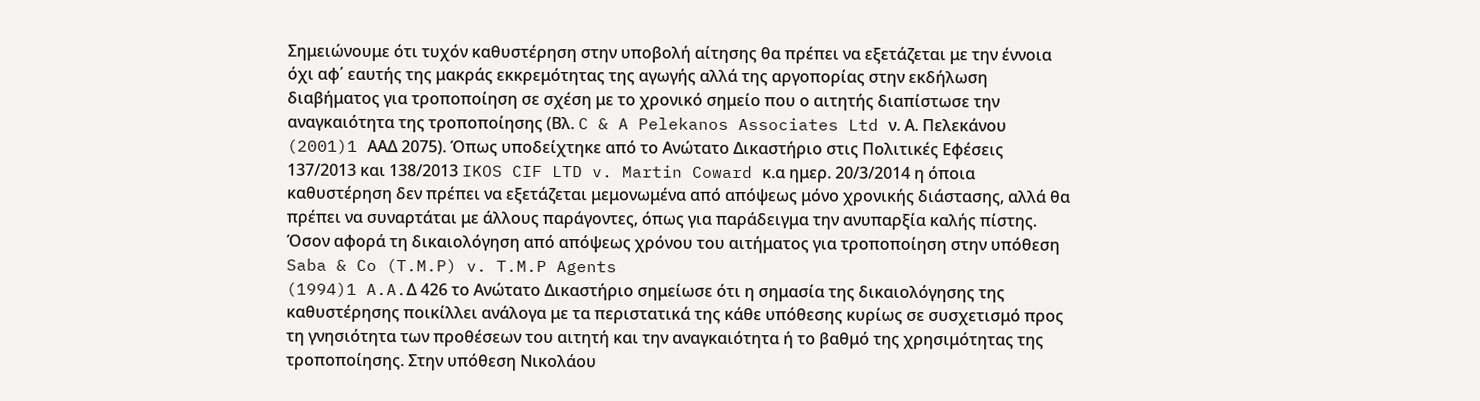Σημειώνουμε ότι τυχόν καθυστέρηση στην υποβολή αίτησης θα πρέπει να εξετάζεται με την έννοια όχι αφ΄ εαυτής της μακράς εκκρεμότητας της αγωγής αλλά της αργοπορίας στην εκδήλωση διαβήματος για τροποποίηση σε σχέση με το χρονικό σημείο που ο αιτητής διαπίστωσε την αναγκαιότητα της τροποποίησης (Βλ. C & A Pelekanos Associates Ltd ν. Α. Πελεκάνου
(2001)1 AAΔ 2075). Όπως υποδείχτηκε από το Ανώτατο Δικαστήριο στις Πολιτικές Εφέσεις 137/2013 και 138/2013 IKOS CIF LTD v. Martin Coward κ.α ημερ. 20/3/2014 η όποια καθυστέρηση δεν πρέπει να εξετάζεται μεμονωμένα από απόψεως μόνο χρονικής διάστασης, αλλά θα πρέπει να συναρτάται με άλλους παράγοντες, όπως για παράδειγμα την ανυπαρξία καλής πίστης. Όσον αφορά τη δικαιολόγηση από απόψεως χρόνου του αιτήματος για τροποποίηση στην υπόθεση Saba & Co (T.M.P) v. T.M.P Agents
(1994)1 A.A.Δ 426 το Ανώτατο Δικαστήριο σημείωσε ότι η σημασία της δικαιολόγησης της καθυστέρησης ποικίλλει ανάλογα με τα περιστατικά της κάθε υπόθεσης κυρίως σε συσχετισμό προς τη γνησιότητα των προθέσεων του αιτητή και την αναγκαιότητα ή το βαθμό της χρησιμότητας της τροποποίησης. Στην υπόθεση Νικολάου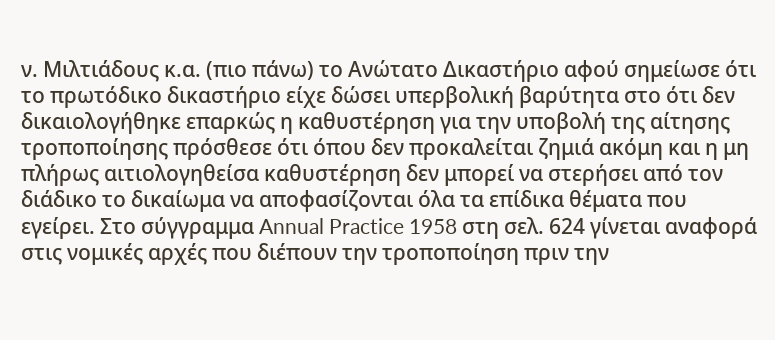ν. Μιλτιάδους κ.α. (πιο πάνω) το Ανώτατο Δικαστήριο αφού σημείωσε ότι το πρωτόδικο δικαστήριο είχε δώσει υπερβολική βαρύτητα στο ότι δεν δικαιολογήθηκε επαρκώς η καθυστέρηση για την υποβολή της αίτησης τροποποίησης πρόσθεσε ότι όπου δεν προκαλείται ζημιά ακόμη και η μη πλήρως αιτιολογηθείσα καθυστέρηση δεν μπορεί να στερήσει από τον διάδικο το δικαίωμα να αποφασίζονται όλα τα επίδικα θέματα που εγείρει. Στο σύγγραμμα Annual Practice 1958 στη σελ. 624 γίνεται αναφορά στις νομικές αρχές που διέπουν την τροποποίηση πριν την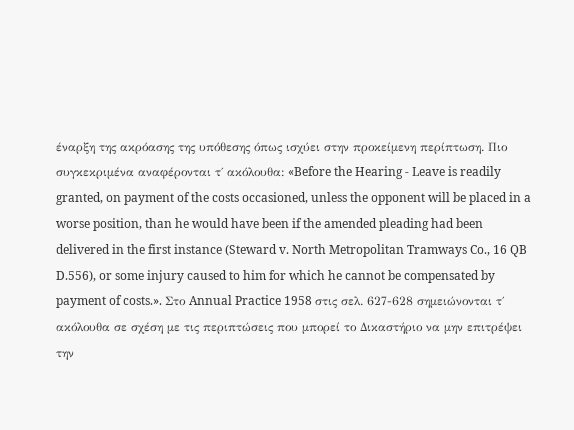έναρξη της ακρόασης της υπόθεσης όπως ισχύει στην προκείμενη περίπτωση. Πιο συγκεκριμένα αναφέρονται τ΄ ακόλουθα: «Before the Hearing - Leave is readily granted, on payment of the costs occasioned, unless the opponent will be placed in a worse position, than he would have been if the amended pleading had been delivered in the first instance (Steward v. North Metropolitan Tramways Co., 16 QB D.556), or some injury caused to him for which he cannot be compensated by payment of costs.». Στο Annual Practice 1958 στις σελ. 627-628 σημειώνονται τ΄ ακόλουθα σε σχέση με τις περιπτώσεις που μπορεί το Δικαστήριο να μην επιτρέψει την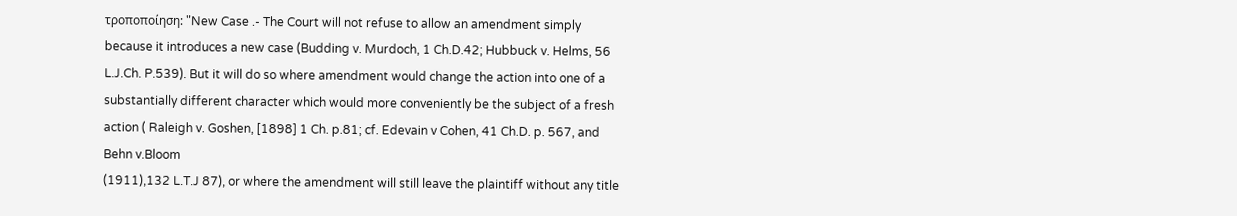τροποποίηση: "New Case .- The Court will not refuse to allow an amendment simply because it introduces a new case (Budding v. Murdoch, 1 Ch.D.42; Hubbuck v. Helms, 56 L.J.Ch. P.539). But it will do so where amendment would change the action into one of a substantially different character which would more conveniently be the subject of a fresh action ( Raleigh v. Goshen, [1898] 1 Ch. p.81; cf. Edevain v Cohen, 41 Ch.D. p. 567, and Behn v.Bloom
(1911),132 L.T.J 87), or where the amendment will still leave the plaintiff without any title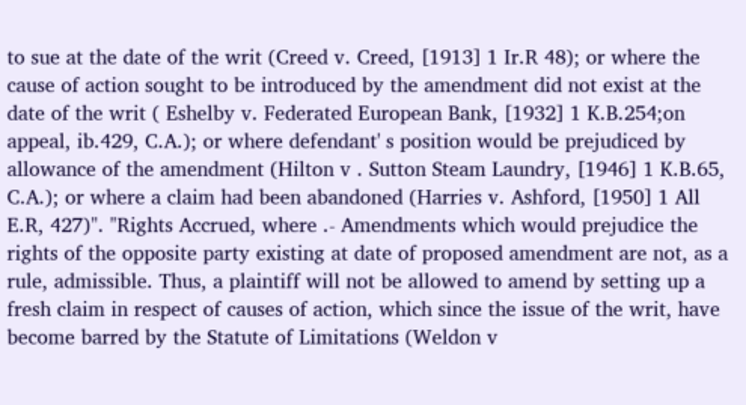to sue at the date of the writ (Creed v. Creed, [1913] 1 Ir.R 48); or where the cause of action sought to be introduced by the amendment did not exist at the date of the writ ( Eshelby v. Federated European Bank, [1932] 1 K.B.254;on appeal, ib.429, C.A.); or where defendant' s position would be prejudiced by allowance of the amendment (Hilton v . Sutton Steam Laundry, [1946] 1 K.B.65, C.A.); or where a claim had been abandoned (Harries v. Ashford, [1950] 1 All E.R, 427)". "Rights Accrued, where .- Amendments which would prejudice the rights of the opposite party existing at date of proposed amendment are not, as a rule, admissible. Thus, a plaintiff will not be allowed to amend by setting up a fresh claim in respect of causes of action, which since the issue of the writ, have become barred by the Statute of Limitations (Weldon v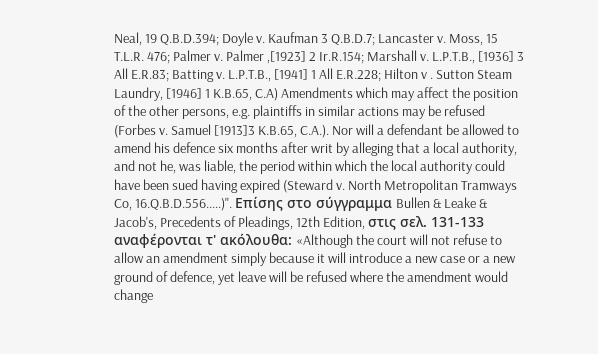Neal, 19 Q.B.D.394; Doyle v. Kaufman 3 Q.B.D.7; Lancaster v. Moss, 15 T.L.R. 476; Palmer v. Palmer ,[1923] 2 Ir.R.154; Marshall v. L.P.T.B., [1936] 3 All E.R.83; Batting v. L.P.T.B., [1941] 1 All E.R.228; Hilton v . Sutton Steam Laundry, [1946] 1 K.B.65, C.A) Amendments which may affect the position of the other persons, e.g. plaintiffs in similar actions may be refused (Forbes v. Samuel [1913]3 K.B.65, C.A.). Nor will a defendant be allowed to amend his defence six months after writ by alleging that a local authority, and not he, was liable, the period within which the local authority could have been sued having expired (Steward v. North Metropolitan Tramways Co, 16.Q.B.D.556.....)". Επίσης στο σύγγραμμα Bullen & Leake & Jacob's, Precedents of Pleadings, 12th Edition, στις σελ. 131-133 αναφέρονται τ' ακόλουθα: «Although the court will not refuse to allow an amendment simply because it will introduce a new case or a new ground of defence, yet leave will be refused where the amendment would change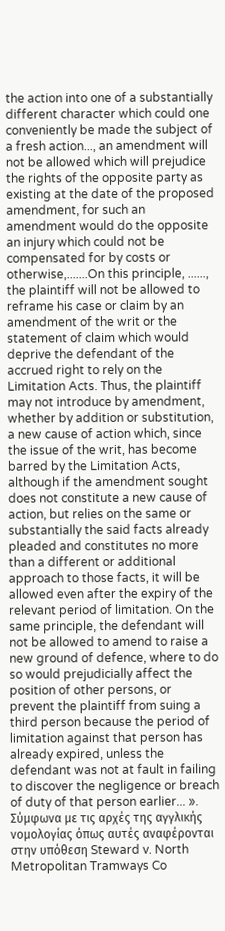the action into one of a substantially different character which could one conveniently be made the subject of a fresh action..., an amendment will not be allowed which will prejudice the rights of the opposite party as existing at the date of the proposed amendment, for such an amendment would do the opposite an injury which could not be compensated for by costs or otherwise,.......On this principle, ......, the plaintiff will not be allowed to reframe his case or claim by an amendment of the writ or the statement of claim which would deprive the defendant of the accrued right to rely on the Limitation Acts. Thus, the plaintiff may not introduce by amendment, whether by addition or substitution, a new cause of action which, since the issue of the writ, has become barred by the Limitation Acts, although if the amendment sought does not constitute a new cause of action, but relies on the same or substantially the said facts already pleaded and constitutes no more than a different or additional approach to those facts, it will be allowed even after the expiry of the relevant period of limitation. On the same principle, the defendant will not be allowed to amend to raise a new ground of defence, where to do so would prejudicially affect the position of other persons, or prevent the plaintiff from suing a third person because the period of limitation against that person has already expired, unless the defendant was not at fault in failing to discover the negligence or breach of duty of that person earlier... ». Σύμφωνα με τις αρχές της αγγλικής νομολογίας όπως αυτές αναφέρονται στην υπόθεση Steward v. North Metropolitan Tramways Co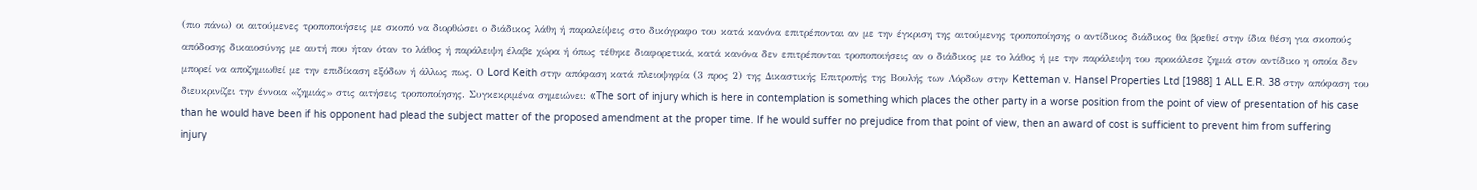(πιο πάνω) οι αιτούμενες τροποποιήσεις με σκοπό να διορθώσει ο διάδικος λάθη ή παραλείψεις στο δικόγραφο του κατά κανόνα επιτρέπονται αν με την έγκριση της αιτούμενης τροποποίησης ο αντίδικος διάδικος θα βρεθεί στην ίδια θέση για σκοπούς απόδοσης δικαιοσύνης με αυτή που ήταν όταν το λάθος ή παράλειψη έλαβε χώρα ή όπως τέθηκε διαφορετικά, κατά κανόνα δεν επιτρέπονται τροποποιήσεις αν ο διάδικος με το λάθος ή με την παράλειψη του προκάλεσε ζημιά στον αντίδικο η οποία δεν μπορεί να αποζημιωθεί με την επιδίκαση εξόδων ή άλλως πως. Ο Lord Keith στην απόφαση κατά πλειοψηφία (3 προς 2) της Δικαστικής Επιτροπής της Βουλής των Λόρδων στην Ketteman v. Hansel Properties Ltd [1988] 1 ALL E.R. 38 στην απόφαση του διευκρινίζει την έννοια «ζημιάς» στις αιτήσεις τροποποίησης. Συγκεκριμένα σημειώνει: «The sort of injury which is here in contemplation is something which places the other party in a worse position from the point of view of presentation of his case than he would have been if his opponent had plead the subject matter of the proposed amendment at the proper time. If he would suffer no prejudice from that point of view, then an award of cost is sufficient to prevent him from suffering injury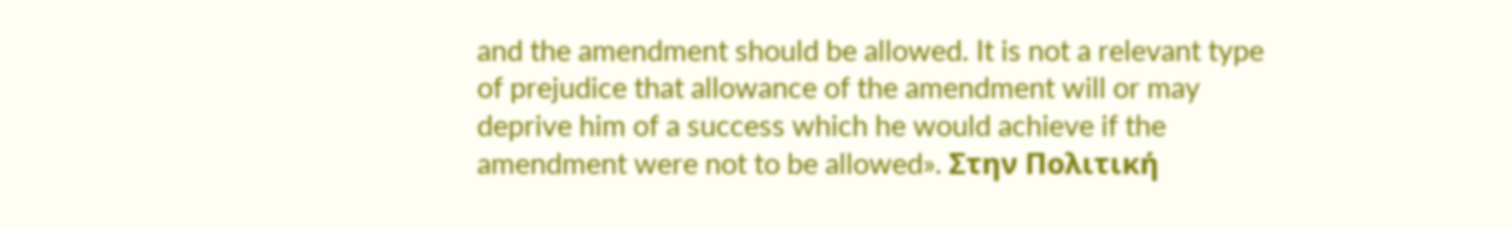and the amendment should be allowed. It is not a relevant type of prejudice that allowance of the amendment will or may deprive him of a success which he would achieve if the amendment were not to be allowed». Στην Πολιτική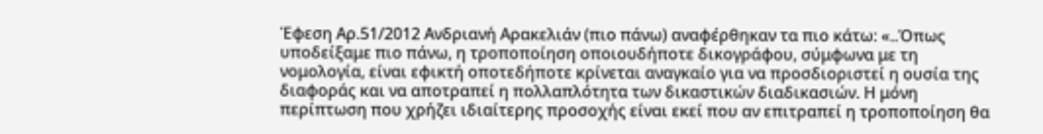Έφεση Αρ.51/2012 Ανδριανή Αρακελιάν (πιο πάνω) αναφέρθηκαν τα πιο κάτω: «..Όπως υποδείξαμε πιο πάνω, η τροποποίηση οποιουδήποτε δικογράφου, σύμφωνα με τη νομολογία, είναι εφικτή οποτεδήποτε κρίνεται αναγκαίο για να προσδιοριστεί η ουσία της διαφοράς και να αποτραπεί η πολλαπλότητα των δικαστικών διαδικασιών. Η μόνη περίπτωση που χρήζει ιδιαίτερης προσοχής είναι εκεί που αν επιτραπεί η τροποποίηση θα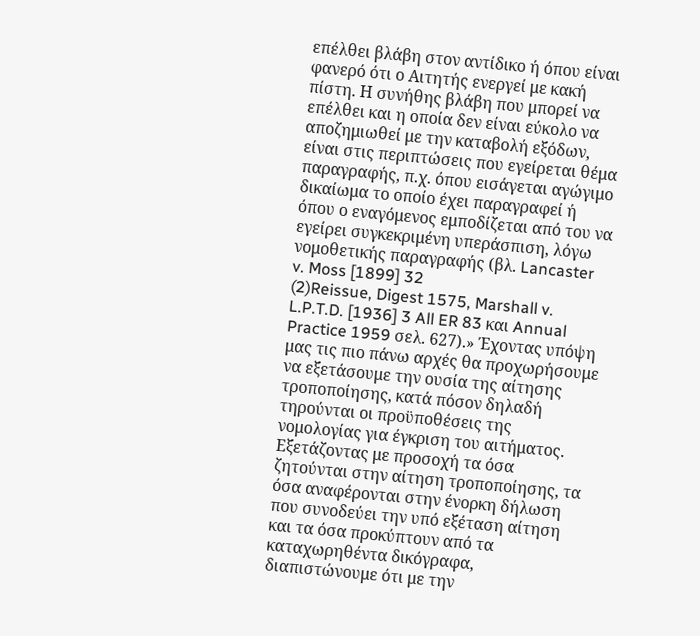επέλθει βλάβη στον αντίδικο ή όπου είναι φανερό ότι ο Αιτητής ενεργεί με κακή πίστη. Η συνήθης βλάβη που μπορεί να επέλθει και η οποία δεν είναι εύκολο να αποζημιωθεί με την καταβολή εξόδων, είναι στις περιπτώσεις που εγείρεται θέμα παραγραφής, π.χ. όπου εισάγεται αγώγιμο δικαίωμα το οποίο έχει παραγραφεί ή όπου ο εναγόμενος εμποδίζεται από του να εγείρει συγκεκριμένη υπεράσπιση, λόγω νομοθετικής παραγραφής (βλ. Lancaster v. Moss [1899] 32
(2)Reissue, Digest 1575, Marshall v. L.P.T.D. [1936] 3 All ER 83 και Annual Practice 1959 σελ. 627).» Έχοντας υπόψη μας τις πιο πάνω αρχές θα προχωρήσουμε να εξετάσουμε την ουσία της αίτησης τροποποίησης, κατά πόσον δηλαδή τηρούνται οι προϋποθέσεις της νομολογίας για έγκριση του αιτήματος. Εξετάζοντας με προσοχή τα όσα ζητούνται στην αίτηση τροποποίησης, τα όσα αναφέρονται στην ένορκη δήλωση που συνοδεύει την υπό εξέταση αίτηση και τα όσα προκύπτουν από τα καταχωρηθέντα δικόγραφα, διαπιστώνουμε ότι με την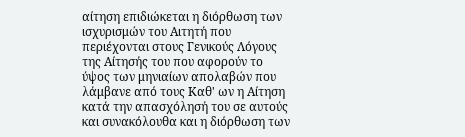αίτηση επιδιώκεται η διόρθωση των ισχυρισμών του Αιτητή που περιέχονται στους Γενικούς Λόγους της Αίτησής του που αφορούν το ύψος των μηνιαίων απολαβών που λάμβανε από τους Καθ' ων η Αίτηση κατά την απασχόλησή του σε αυτούς και συνακόλουθα και η διόρθωση των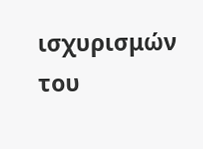ισχυρισμών του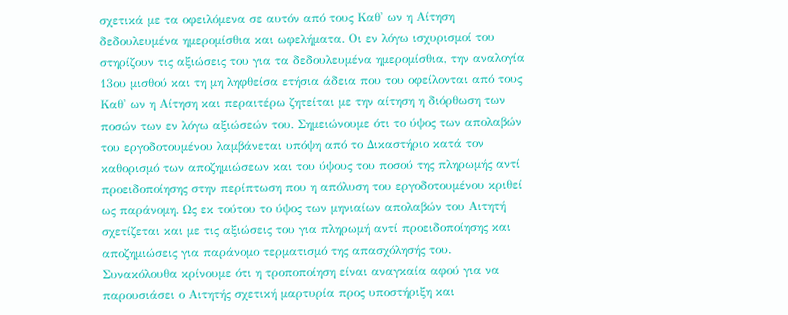σχετικά με τα οφειλόμενα σε αυτόν από τους Καθ' ων η Αίτηση δεδουλευμένα ημερομίσθια και ωφελήματα. Οι εν λόγω ισχυρισμοί του στηρίζουν τις αξιώσεις του για τα δεδουλευμένα ημερομίσθια, την αναλογία 13ου μισθού και τη μη ληφθείσα ετήσια άδεια που του οφείλονται από τους Καθ' ων η Αίτηση και περαιτέρω ζητείται με την αίτηση η διόρθωση των ποσών των εν λόγω αξιώσεών του. Σημειώνουμε ότι το ύψος των απολαβών του εργοδοτουμένου λαμβάνεται υπόψη από το Δικαστήριο κατά τον καθορισμό των αποζημιώσεων και του ύψους του ποσού της πληρωμής αντί προειδοποίησης στην περίπτωση που η απόλυση του εργοδοτουμένου κριθεί ως παράνομη. Ως εκ τούτου το ύψος των μηνιαίων απολαβών του Αιτητή σχετίζεται και με τις αξιώσεις του για πληρωμή αντί προειδοποίησης και αποζημιώσεις για παράνομο τερματισμό της απασχόλησής του. Συνακόλουθα κρίνουμε ότι η τροποποίηση είναι αναγκαία αφού για να παρουσιάσει ο Αιτητής σχετική μαρτυρία προς υποστήριξη και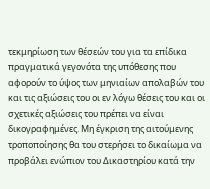τεκμηρίωση των θέσεών του για τα επίδικα πραγματικά γεγονότα της υπόθεσης που αφορούν το ύψος των μηνιαίων απολαβών του και τις αξιώσεις του οι εν λόγω θέσεις του και οι σχετικές αξιώσεις του πρέπει να είναι δικογραφημένες. Μη έγκριση της αιτούμενης τροποποίησης θα του στερήσει το δικαίωμα να προβάλει ενώπιον του Δικαστηρίου κατά την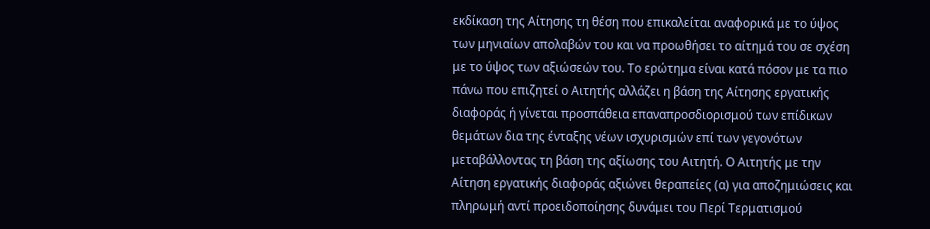εκδίκαση της Αίτησης τη θέση που επικαλείται αναφορικά με το ύψος των μηνιαίων απολαβών του και να προωθήσει το αίτημά του σε σχέση με το ύψος των αξιώσεών του. Το ερώτημα είναι κατά πόσον με τα πιο πάνω που επιζητεί ο Αιτητής αλλάζει η βάση της Αίτησης εργατικής διαφοράς ή γίνεται προσπάθεια επαναπροσδιορισμού των επίδικων θεμάτων δια της ένταξης νέων ισχυρισμών επί των γεγονότων μεταβάλλοντας τη βάση της αξίωσης του Αιτητή. Ο Αιτητής με την Αίτηση εργατικής διαφοράς αξιώνει θεραπείες (α) για αποζημιώσεις και πληρωμή αντί προειδοποίησης δυνάμει του Περί Τερματισμού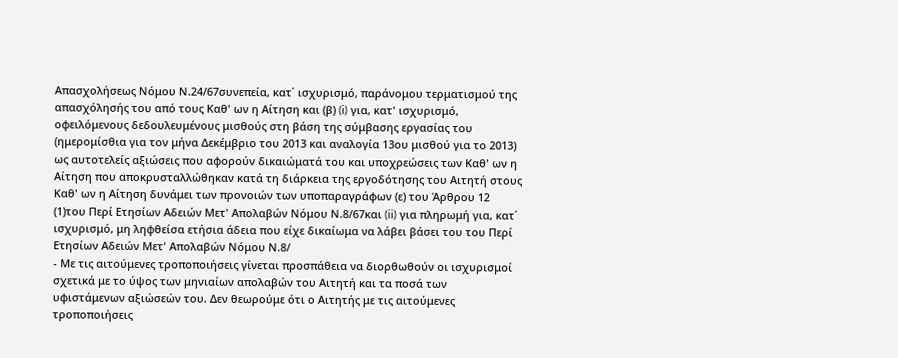Απασχολήσεως Νόμου Ν.24/67συνεπεία, κατ΄ ισχυρισμό, παράνομου τερματισμού της απασχόλησής του από τους Καθ' ων η Αίτηση και (β) (i) για, κατ' ισχυρισμό, οφειλόμενους δεδουλευμένους μισθούς στη βάση της σύμβασης εργασίας του (ημερομίσθια για τον μήνα Δεκέμβριο του 2013 και αναλογία 13ου μισθού για το 2013) ως αυτοτελείς αξιώσεις που αφορούν δικαιώματά του και υποχρεώσεις των Καθ' ων η Αίτηση που αποκρυσταλλώθηκαν κατά τη διάρκεια της εργοδότησης του Αιτητή στους Καθ' ων η Αίτηση δυνάμει των προνοιών των υποπαραγράφων (ε) του Άρθρου 12
(1)του Περί Ετησίων Αδειών Μετ' Απολαβών Νόμου Ν.8/67και (ii) για πληρωμή για, κατ΄ ισχυρισμό, μη ληφθείσα ετήσια άδεια που είχε δικαίωμα να λάβει βάσει του του Περί Ετησίων Αδειών Μετ' Απολαβών Νόμου Ν.8/
- Με τις αιτούμενες τροποποιήσεις γίνεται προσπάθεια να διορθωθούν οι ισχυρισμοί σχετικά με το ύψος των μηνιαίων απολαβών του Αιτητή και τα ποσά των υφιστάμενων αξιώσεών του. Δεν θεωρούμε ότι ο Αιτητής με τις αιτούμενες τροποποιήσεις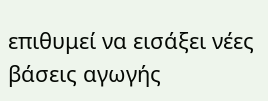επιθυμεί να εισάξει νέες βάσεις αγωγής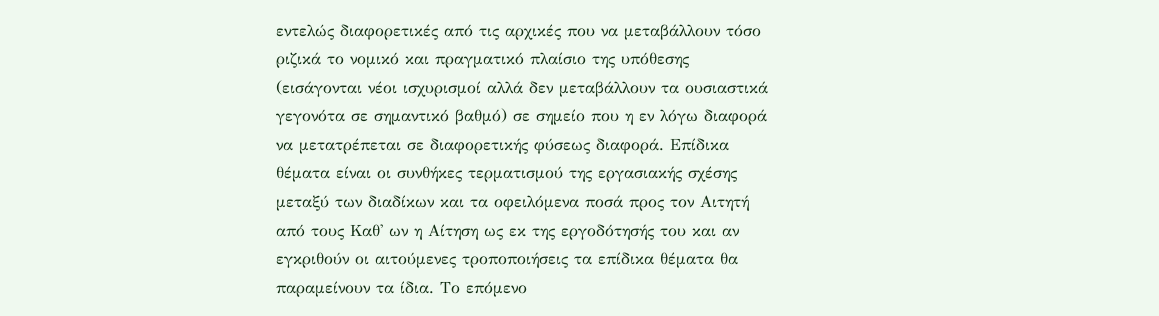εντελώς διαφορετικές από τις αρχικές που να μεταβάλλουν τόσο ριζικά το νομικό και πραγματικό πλαίσιο της υπόθεσης (εισάγονται νέοι ισχυρισμοί αλλά δεν μεταβάλλουν τα ουσιαστικά γεγονότα σε σημαντικό βαθμό) σε σημείο που η εν λόγω διαφορά να μετατρέπεται σε διαφορετικής φύσεως διαφορά. Επίδικα θέματα είναι οι συνθήκες τερματισμού της εργασιακής σχέσης μεταξύ των διαδίκων και τα οφειλόμενα ποσά προς τον Αιτητή από τους Καθ' ων η Αίτηση ως εκ της εργοδότησής του και αν εγκριθούν οι αιτούμενες τροποποιήσεις τα επίδικα θέματα θα παραμείνουν τα ίδια. Το επόμενο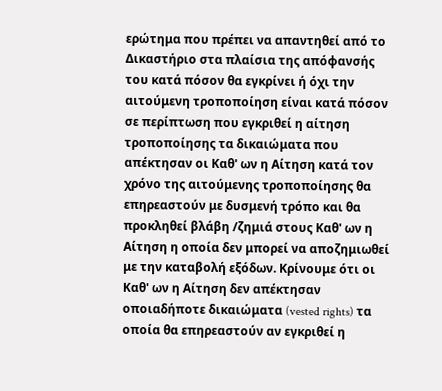ερώτημα που πρέπει να απαντηθεί από το Δικαστήριο στα πλαίσια της απόφανσής του κατά πόσον θα εγκρίνει ή όχι την αιτούμενη τροποποίηση είναι κατά πόσον σε περίπτωση που εγκριθεί η αίτηση τροποποίησης τα δικαιώματα που απέκτησαν οι Καθ' ων η Αίτηση κατά τον χρόνο της αιτούμενης τροποποίησης θα επηρεαστούν με δυσμενή τρόπο και θα προκληθεί βλάβη /ζημιά στους Καθ' ων η Αίτηση η οποία δεν μπορεί να αποζημιωθεί με την καταβολή εξόδων. Κρίνουμε ότι οι Καθ' ων η Αίτηση δεν απέκτησαν οποιαδήποτε δικαιώματα (vested rights) τα οποία θα επηρεαστούν αν εγκριθεί η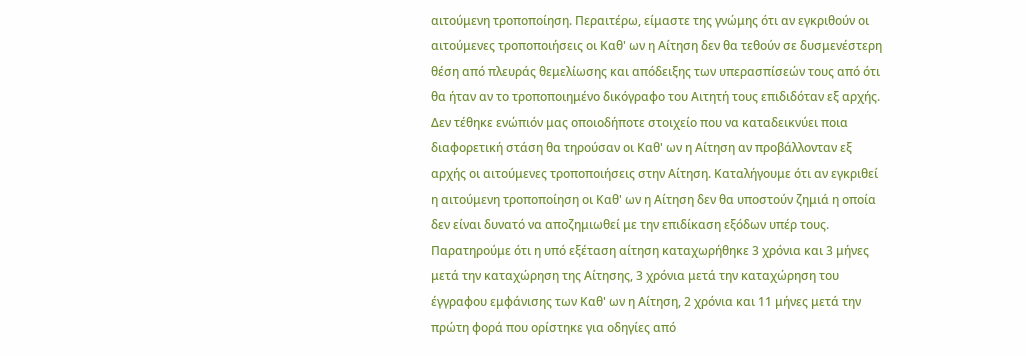αιτούμενη τροποποίηση. Περαιτέρω, είμαστε της γνώμης ότι αν εγκριθούν οι αιτούμενες τροποποιήσεις οι Καθ' ων η Αίτηση δεν θα τεθούν σε δυσμενέστερη θέση από πλευράς θεμελίωσης και απόδειξης των υπερασπίσεών τους από ότι θα ήταν αν το τροποποιημένο δικόγραφο του Αιτητή τους επιδιδόταν εξ αρχής. Δεν τέθηκε ενώπιόν μας οποιοδήποτε στοιχείο που να καταδεικνύει ποια διαφορετική στάση θα τηρούσαν οι Καθ' ων η Αίτηση αν προβάλλονταν εξ αρχής οι αιτούμενες τροποποιήσεις στην Αίτηση. Καταλήγουμε ότι αν εγκριθεί η αιτούμενη τροποποίηση οι Καθ' ων η Αίτηση δεν θα υποστούν ζημιά η οποία δεν είναι δυνατό να αποζημιωθεί με την επιδίκαση εξόδων υπέρ τους. Παρατηρούμε ότι η υπό εξέταση αίτηση καταχωρήθηκε 3 χρόνια και 3 μήνες μετά την καταχώρηση της Αίτησης, 3 χρόνια μετά την καταχώρηση του έγγραφου εμφάνισης των Καθ' ων η Αίτηση, 2 χρόνια και 11 μήνες μετά την πρώτη φορά που ορίστηκε για οδηγίες από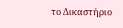το Δικαστήριο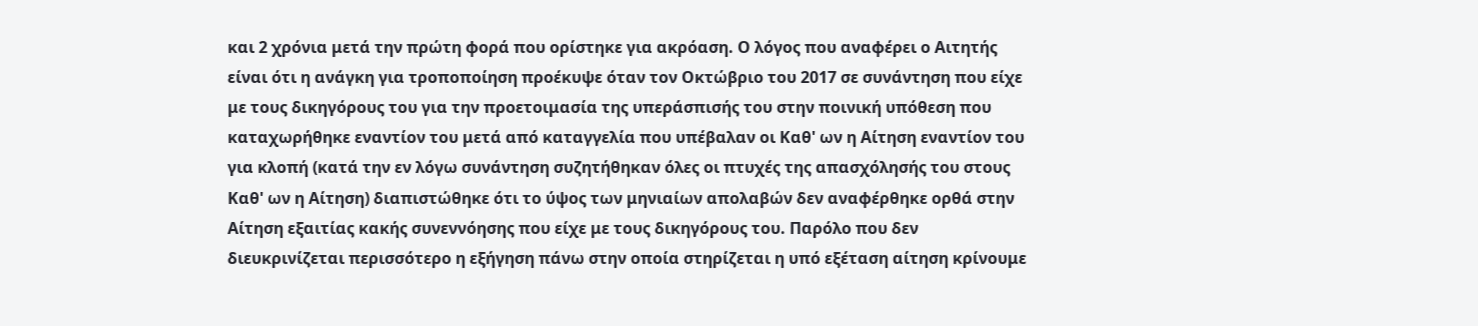και 2 χρόνια μετά την πρώτη φορά που ορίστηκε για ακρόαση. Ο λόγος που αναφέρει ο Αιτητής είναι ότι η ανάγκη για τροποποίηση προέκυψε όταν τον Οκτώβριο του 2017 σε συνάντηση που είχε με τους δικηγόρους του για την προετοιμασία της υπεράσπισής του στην ποινική υπόθεση που καταχωρήθηκε εναντίον του μετά από καταγγελία που υπέβαλαν οι Καθ' ων η Αίτηση εναντίον του για κλοπή (κατά την εν λόγω συνάντηση συζητήθηκαν όλες οι πτυχές της απασχόλησής του στους Καθ' ων η Αίτηση) διαπιστώθηκε ότι το ύψος των μηνιαίων απολαβών δεν αναφέρθηκε ορθά στην Αίτηση εξαιτίας κακής συνεννόησης που είχε με τους δικηγόρους του. Παρόλο που δεν διευκρινίζεται περισσότερο η εξήγηση πάνω στην οποία στηρίζεται η υπό εξέταση αίτηση κρίνουμε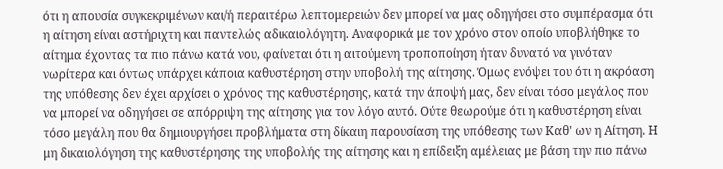ότι η απουσία συγκεκριμένων και/ή περαιτέρω λεπτομερειών δεν μπορεί να μας οδηγήσει στο συμπέρασμα ότι η αίτηση είναι αστήριχτη και παντελώς αδικαιολόγητη. Αναφορικά με τον χρόνο στον οποίο υποβλήθηκε το αίτημα έχοντας τα πιο πάνω κατά νου, φαίνεται ότι η αιτούμενη τροποποίηση ήταν δυνατό να γινόταν νωρίτερα και όντως υπάρχει κάποια καθυστέρηση στην υποβολή της αίτησης. Όμως ενόψει του ότι η ακρόαση της υπόθεσης δεν έχει αρχίσει ο χρόνος της καθυστέρησης, κατά την άποψή μας, δεν είναι τόσο μεγάλος που να μπορεί να οδηγήσει σε απόρριψη της αίτησης για τον λόγο αυτό. Ούτε θεωρούμε ότι η καθυστέρηση είναι τόσο μεγάλη που θα δημιουργήσει προβλήματα στη δίκαιη παρουσίαση της υπόθεσης των Καθ' ων η Αίτηση. Η μη δικαιολόγηση της καθυστέρησης της υποβολής της αίτησης και η επίδειξη αμέλειας με βάση την πιο πάνω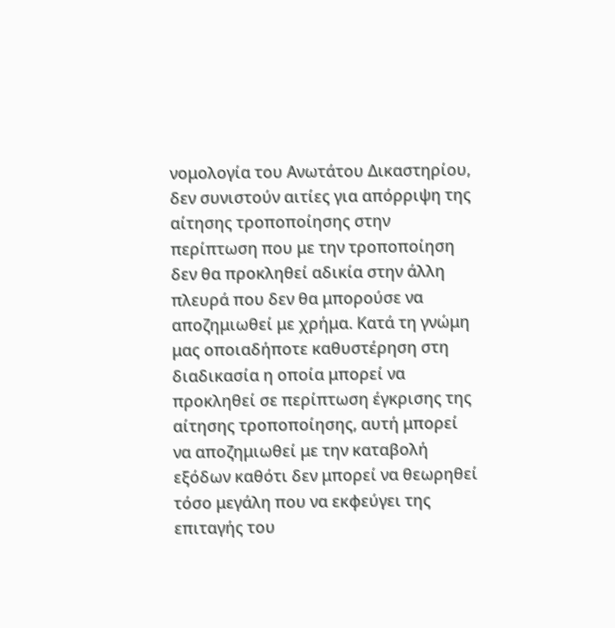νομολογία του Ανωτάτου Δικαστηρίου, δεν συνιστούν αιτίες για απόρριψη της αίτησης τροποποίησης στην περίπτωση που με την τροποποίηση δεν θα προκληθεί αδικία στην άλλη πλευρά που δεν θα μπορούσε να αποζημιωθεί με χρήμα. Κατά τη γνώμη μας οποιαδήποτε καθυστέρηση στη διαδικασία η οποία μπορεί να προκληθεί σε περίπτωση έγκρισης της αίτησης τροποποίησης, αυτή μπορεί να αποζημιωθεί με την καταβολή εξόδων καθότι δεν μπορεί να θεωρηθεί τόσο μεγάλη που να εκφεύγει της επιταγής του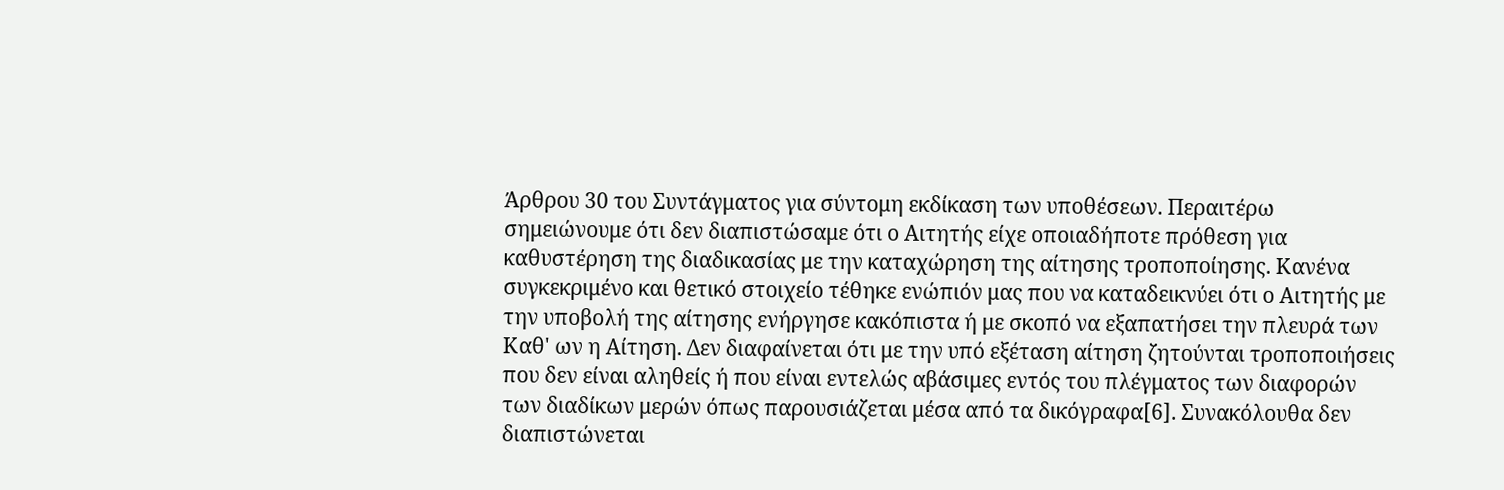Άρθρου 30 του Συντάγματος για σύντομη εκδίκαση των υποθέσεων. Περαιτέρω σημειώνουμε ότι δεν διαπιστώσαμε ότι ο Αιτητής είχε οποιαδήποτε πρόθεση για καθυστέρηση της διαδικασίας με την καταχώρηση της αίτησης τροποποίησης. Κανένα συγκεκριμένο και θετικό στοιχείο τέθηκε ενώπιόν μας που να καταδεικνύει ότι ο Αιτητής με την υποβολή της αίτησης ενήργησε κακόπιστα ή με σκοπό να εξαπατήσει την πλευρά των Καθ' ων η Αίτηση. Δεν διαφαίνεται ότι με την υπό εξέταση αίτηση ζητούνται τροποποιήσεις που δεν είναι αληθείς ή που είναι εντελώς αβάσιμες εντός του πλέγματος των διαφορών των διαδίκων μερών όπως παρουσιάζεται μέσα από τα δικόγραφα[6]. Συνακόλουθα δεν διαπιστώνεται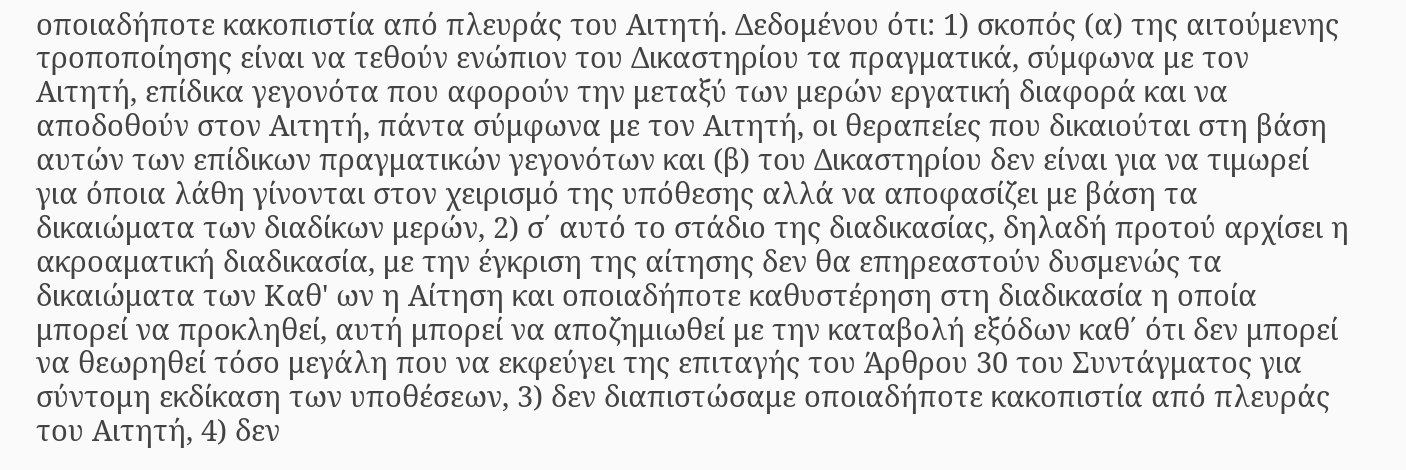οποιαδήποτε κακοπιστία από πλευράς του Αιτητή. Δεδομένου ότι: 1) σκοπός (α) της αιτούμενης τροποποίησης είναι να τεθούν ενώπιον του Δικαστηρίου τα πραγματικά, σύμφωνα με τον Αιτητή, επίδικα γεγονότα που αφορούν την μεταξύ των μερών εργατική διαφορά και να αποδοθούν στον Αιτητή, πάντα σύμφωνα με τον Αιτητή, οι θεραπείες που δικαιούται στη βάση αυτών των επίδικων πραγματικών γεγονότων και (β) του Δικαστηρίου δεν είναι για να τιμωρεί για όποια λάθη γίνονται στον χειρισμό της υπόθεσης αλλά να αποφασίζει με βάση τα δικαιώματα των διαδίκων μερών, 2) σ΄ αυτό το στάδιο της διαδικασίας, δηλαδή προτού αρχίσει η ακροαματική διαδικασία, με την έγκριση της αίτησης δεν θα επηρεαστούν δυσμενώς τα δικαιώματα των Καθ' ων η Αίτηση και οποιαδήποτε καθυστέρηση στη διαδικασία η οποία μπορεί να προκληθεί, αυτή μπορεί να αποζημιωθεί με την καταβολή εξόδων καθ΄ ότι δεν μπορεί να θεωρηθεί τόσο μεγάλη που να εκφεύγει της επιταγής του Άρθρου 30 του Συντάγματος για σύντομη εκδίκαση των υποθέσεων, 3) δεν διαπιστώσαμε οποιαδήποτε κακοπιστία από πλευράς του Αιτητή, 4) δεν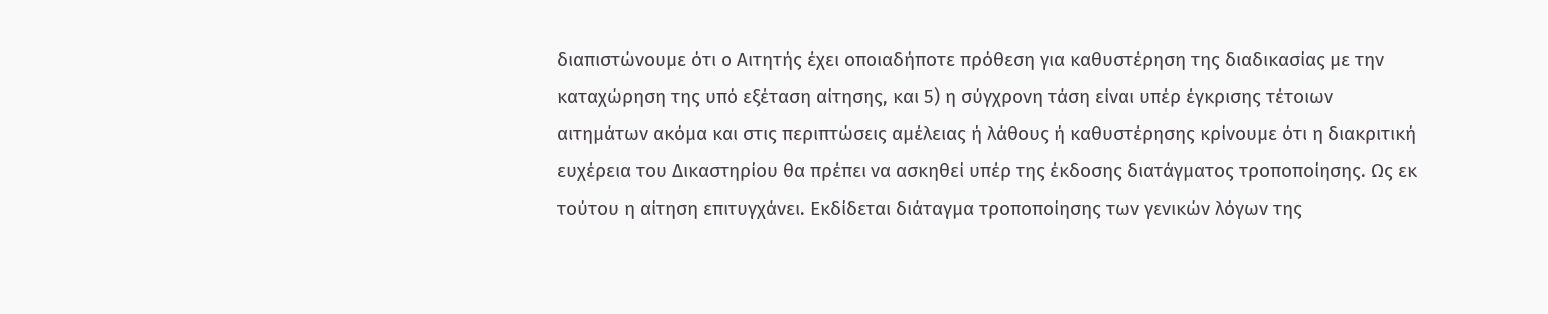διαπιστώνουμε ότι ο Αιτητής έχει οποιαδήποτε πρόθεση για καθυστέρηση της διαδικασίας με την καταχώρηση της υπό εξέταση αίτησης, και 5) η σύγχρονη τάση είναι υπέρ έγκρισης τέτοιων αιτημάτων ακόμα και στις περιπτώσεις αμέλειας ή λάθους ή καθυστέρησης κρίνουμε ότι η διακριτική ευχέρεια του Δικαστηρίου θα πρέπει να ασκηθεί υπέρ της έκδοσης διατάγματος τροποποίησης. Ως εκ τούτου η αίτηση επιτυγχάνει. Εκδίδεται διάταγμα τροποποίησης των γενικών λόγων της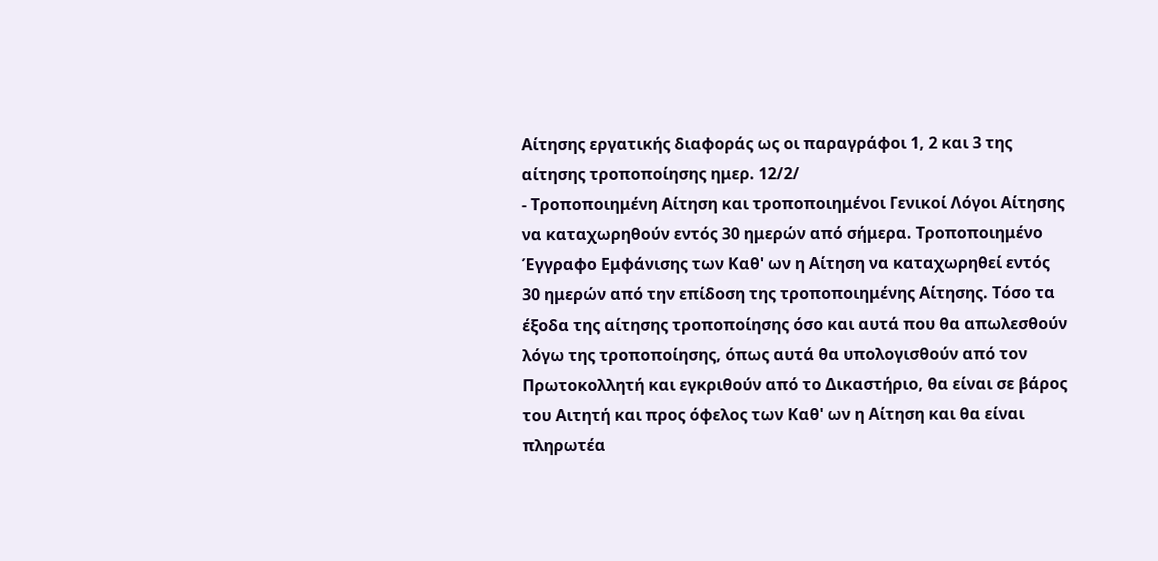Αίτησης εργατικής διαφοράς ως οι παραγράφοι 1, 2 και 3 της αίτησης τροποποίησης ημερ. 12/2/
- Τροποποιημένη Αίτηση και τροποποιημένοι Γενικοί Λόγοι Αίτησης να καταχωρηθούν εντός 30 ημερών από σήμερα. Τροποποιημένο Έγγραφο Εμφάνισης των Καθ' ων η Αίτηση να καταχωρηθεί εντός 30 ημερών από την επίδοση της τροποποιημένης Αίτησης. Τόσο τα έξοδα της αίτησης τροποποίησης όσο και αυτά που θα απωλεσθούν λόγω της τροποποίησης, όπως αυτά θα υπολογισθούν από τον Πρωτοκολλητή και εγκριθούν από το Δικαστήριο, θα είναι σε βάρος του Αιτητή και προς όφελος των Καθ' ων η Αίτηση και θα είναι πληρωτέα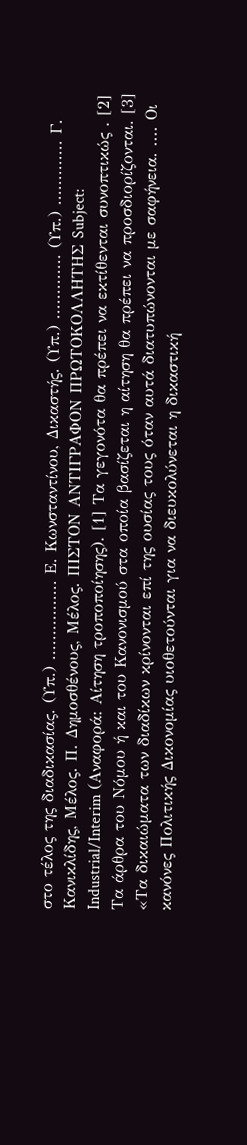στο τέλος της διαδικασίας. (Υπ.) ................ Ε. Κωνσταντίνου, Δικαστής. (Υπ.) ............. (Υπ.) ............. Γ. Κανικλίδης, Μέλος. Π. Δημοσθένους, Μέλος. ΠΙΣΤΟΝ ΑΝΤΙΓΡΑΦΟΝ ΠΡΩΤΟΚΟΛΛΗΤΗΣ Subject: Industrial/Interim (Αναφορά: Αίτηση τροποποίησης). [1] Τα γεγονότα θα πρέπει να εκτίθενται συνοπτικώς . [2] Τα άρθρα του Νόμου ή και του Κανονισμού στα οποία βασίζεται η αίτηση θα πρέπει να προσδιορίζονται. [3] «Τα δικαιώματα των διαδίκων κρίνονται επί της ουσίας τους όταν αυτά διατυπώνονται με σαφήνεια. .... Οι κανόνες Πολιτικής Δικονομίας υιοθετούνται για να διευκολύνεται η δικαστική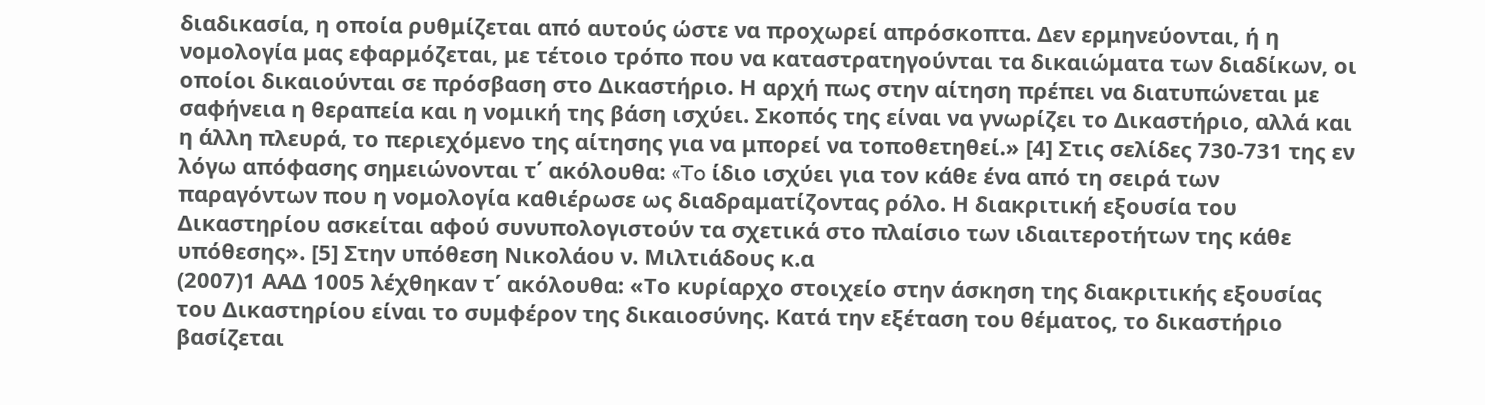διαδικασία, η οποία ρυθμίζεται από αυτούς ώστε να προχωρεί απρόσκοπτα. Δεν ερμηνεύονται, ή η νομολογία μας εφαρμόζεται, με τέτοιο τρόπο που να καταστρατηγούνται τα δικαιώματα των διαδίκων, οι οποίοι δικαιούνται σε πρόσβαση στο Δικαστήριο. Η αρχή πως στην αίτηση πρέπει να διατυπώνεται με σαφήνεια η θεραπεία και η νομική της βάση ισχύει. Σκοπός της είναι να γνωρίζει το Δικαστήριο, αλλά και η άλλη πλευρά, το περιεχόμενο της αίτησης για να μπορεί να τοποθετηθεί.» [4] Στις σελίδες 730-731 της εν λόγω απόφασης σημειώνονται τ΄ ακόλουθα: «To ίδιο ισχύει για τον κάθε ένα από τη σειρά των παραγόντων που η νομολογία καθιέρωσε ως διαδραματίζοντας ρόλο. Η διακριτική εξουσία του Δικαστηρίου ασκείται αφού συνυπολογιστούν τα σχετικά στο πλαίσιο των ιδιαιτεροτήτων της κάθε υπόθεσης». [5] Στην υπόθεση Νικολάου ν. Μιλτιάδους κ.α
(2007)1 ΑΑΔ 1005 λέχθηκαν τ΄ ακόλουθα: «Το κυρίαρχο στοιχείο στην άσκηση της διακριτικής εξουσίας του Δικαστηρίου είναι το συμφέρον της δικαιοσύνης. Κατά την εξέταση του θέματος, το δικαστήριο βασίζεται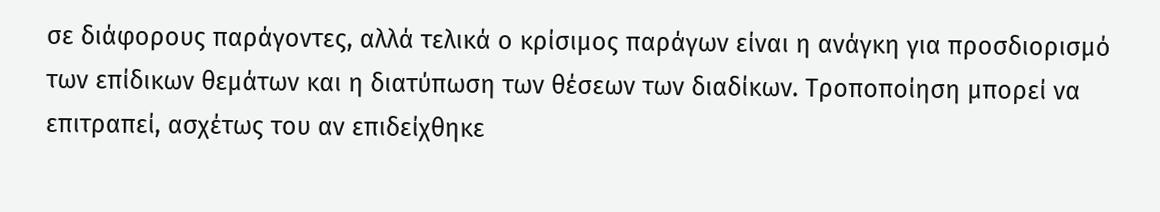σε διάφορους παράγοντες, αλλά τελικά ο κρίσιμος παράγων είναι η ανάγκη για προσδιορισμό των επίδικων θεμάτων και η διατύπωση των θέσεων των διαδίκων. Τροποποίηση μπορεί να επιτραπεί, ασχέτως του αν επιδείχθηκε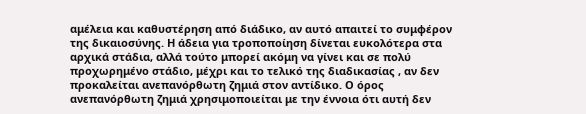αμέλεια και καθυστέρηση από διάδικο, αν αυτό απαιτεί το συμφέρον της δικαιοσύνης. Η άδεια για τροποποίηση δίνεται ευκολότερα στα αρχικά στάδια, αλλά τούτο μπορεί ακόμη να γίνει και σε πολύ προχωρημένο στάδιο, μέχρι και το τελικό της διαδικασίας , αν δεν προκαλείται ανεπανόρθωτη ζημιά στον αντίδικο. Ο όρος ανεπανόρθωτη ζημιά χρησιμοποιείται με την έννοια ότι αυτή δεν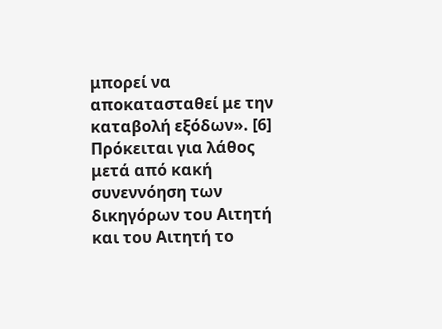μπορεί να αποκατασταθεί με την καταβολή εξόδων». [6] Πρόκειται για λάθος μετά από κακή συνεννόηση των δικηγόρων του Αιτητή και του Αιτητή το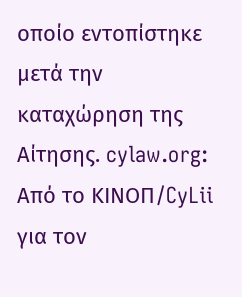οποίο εντοπίστηκε μετά την καταχώρηση της Αίτησης. cylaw.org: Από το ΚΙΝOΠ/CyLii για τον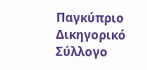Παγκύπριο Δικηγορικό Σύλλογο